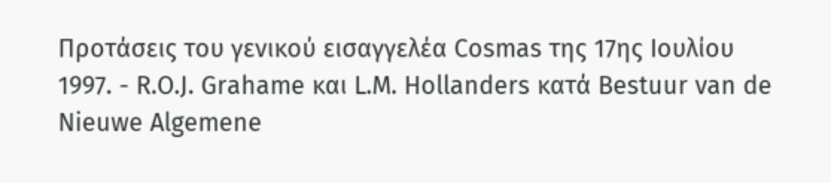Προτάσεις του γενικού εισαγγελέα Cosmas της 17ης Ιουλίου 1997. - R.O.J. Grahame και L.M. Hollanders κατά Bestuur van de Nieuwe Algemene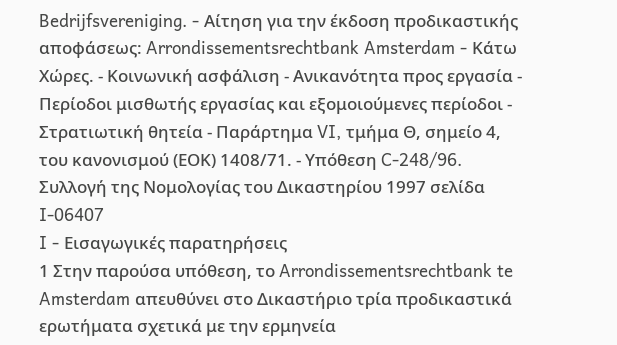Bedrijfsvereniging. - Αίτηση για την έκδοση προδικαστικής αποφάσεως: Arrondissementsrechtbank Amsterdam - Κάτω Χώρες. - Κοινωνική ασφάλιση - Ανικανότητα προς εργασία - Περίοδοι μισθωτής εργασίας και εξομοιούμενες περίοδοι - Στρατιωτική θητεία - Παράρτημα VI, τμήμα Θ, σημείο 4, του κανονισμού (ΕΟΚ) 1408/71. - Υπόθεση C-248/96.
Συλλογή της Νομολογίας του Δικαστηρίου 1997 σελίδα I-06407
I - Εισαγωγικές παρατηρήσεις
1 Στην παρούσα υπόθεση, το Arrondissementsrechtbank te Amsterdam απευθύνει στο Δικαστήριο τρία προδικαστικά ερωτήματα σχετικά με την ερμηνεία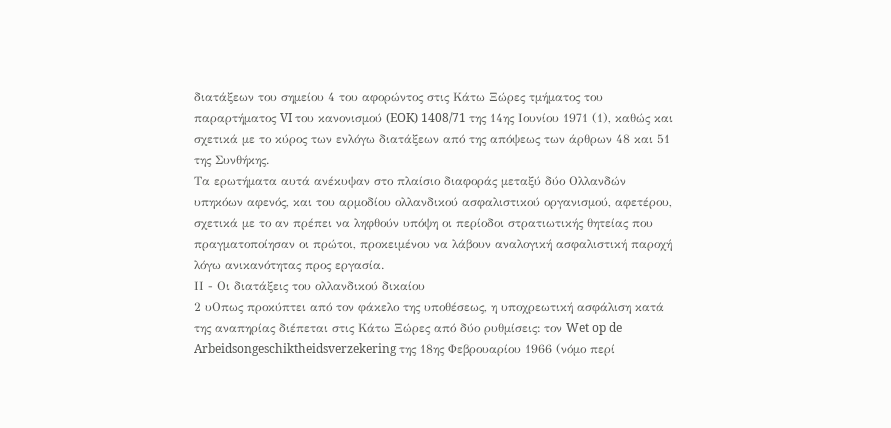διατάξεων του σημείου 4 του αφορώντος στις Κάτω Ξώρες τμήματος του παραρτήματος VI του κανονισμού (EOK) 1408/71 της 14ης Ιουνίου 1971 (1), καθώς και σχετικά με το κύρος των ενλόγω διατάξεων από της απόψεως των άρθρων 48 και 51 της Συνθήκης.
Τα ερωτήματα αυτά ανέκυψαν στο πλαίσιο διαφοράς μεταξύ δύο Ολλανδών υπηκόων αφενός, και του αρμοδίου ολλανδικού ασφαλιστικού οργανισμού, αφετέρου, σχετικά με το αν πρέπει να ληφθούν υπόψη οι περίοδοι στρατιωτικής θητείας που πραγματοποίησαν οι πρώτοι, προκειμένου να λάβουν αναλογική ασφαλιστική παροχή λόγω ανικανότητας προς εργασία.
ΙΙ - Οι διατάξεις του ολλανδικού δικαίου
2 υΟπως προκύπτει από τον φάκελο της υποθέσεως, η υποχρεωτική ασφάλιση κατά της αναπηρίας διέπεται στις Κάτω Ξώρες από δύο ρυθμίσεις: τον Wet op de Arbeidsongeschiktheidsverzekering της 18ης Φεβρουαρίου 1966 (νόμο περί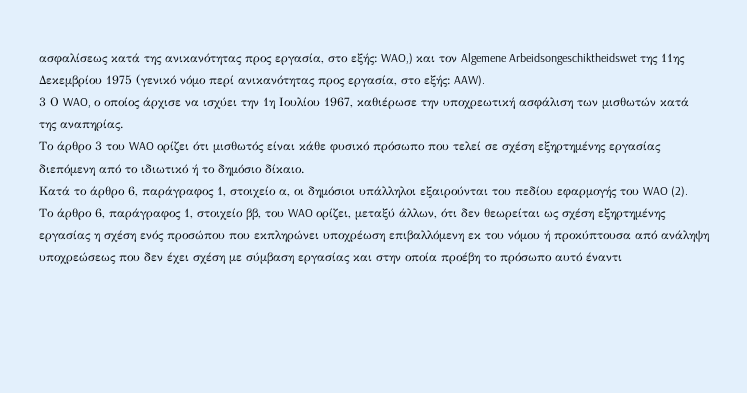ασφαλίσεως κατά της ανικανότητας προς εργασία, στο εξής: WAO,) και τον Algemene Arbeidsongeschiktheidswet της 11ης Δεκεμβρίου 1975 (γενικό νόμο περί ανικανότητας προς εργασία, στο εξής: AAW).
3 Ο WAO, ο οποίος άρχισε να ισχύει την 1η Ιουλίου 1967, καθιέρωσε την υποχρεωτική ασφάλιση των μισθωτών κατά της αναπηρίας.
Το άρθρο 3 του WAO ορίζει ότι μισθωτός είναι κάθε φυσικό πρόσωπο που τελεί σε σχέση εξηρτημένης εργασίας διεπόμενη από το ιδιωτικό ή το δημόσιο δίκαιο.
Κατά το άρθρο 6, παράγραφος 1, στοιχείο α, οι δημόσιοι υπάλληλοι εξαιρούνται του πεδίου εφαρμογής του WAO (2).
Το άρθρο 6, παράγραφος 1, στοιχείο ββ, του WAO ορίζει, μεταξύ άλλων, ότι δεν θεωρείται ως σχέση εξηρτημένης εργασίας η σχέση ενός προσώπου που εκπληρώνει υποχρέωση επιβαλλόμενη εκ του νόμου ή προκύπτουσα από ανάληψη υποχρεώσεως που δεν έχει σχέση με σύμβαση εργασίας και στην οποία προέβη το πρόσωπο αυτό έναντι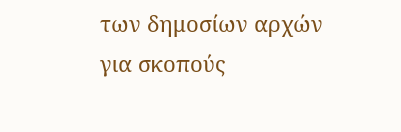των δημοσίων αρχών για σκοπούς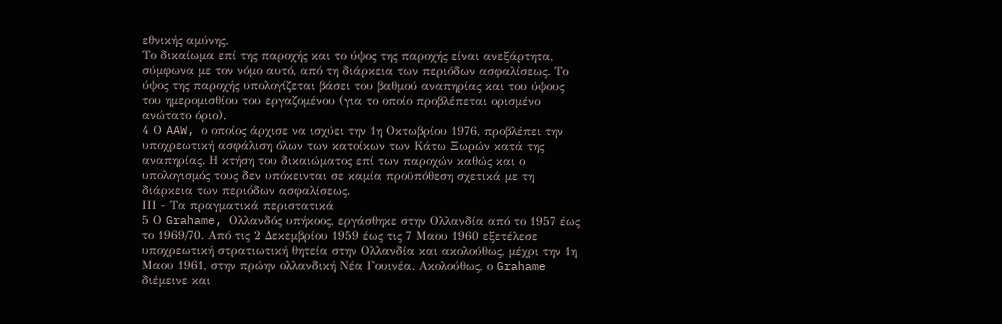εθνικής αμύνης.
Το δικαίωμα επί της παροχής και το ύψος της παροχής είναι ανεξάρτητα, σύμφωνα με τον νόμο αυτό, από τη διάρκεια των περιόδων ασφαλίσεως. Το ύψος της παροχής υπολογίζεται βάσει του βαθμού αναπηρίας και του ύψους του ημερομισθίου του εργαζομένου (για το οποίο προβλέπεται ορισμένο ανώτατο όριο).
4 Ο AAW, ο οποίος άρχισε να ισχύει την 1η Οκτωβρίου 1976, προβλέπει την υποχρεωτική ασφάλιση όλων των κατοίκων των Κάτω Ξωρών κατά της αναπηρίας. Η κτήση του δικαιώματος επί των παροχών καθώς και ο υπολογισμός τους δεν υπόκεινται σε καμία προϋπόθεση σχετικά με τη διάρκεια των περιόδων ασφαλίσεως.
ΙΙΙ - Τα πραγματικά περιστατικά
5 Ο Grahame, Ολλανδός υπήκοος, εργάσθηκε στην Ολλανδία από το 1957 έως το 1969/70. Από τις 2 Δεκεμβρίου 1959 έως τις 7 Μαου 1960 εξετέλεσε υποχρεωτική στρατιωτική θητεία στην Ολλανδία και ακολούθως, μέχρι την 1η Μαου 1961, στην πρώην ολλανδική Νέα Γουινέα. Ακολούθως, ο Grahame διέμεινε και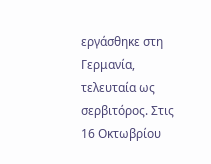εργάσθηκε στη Γερμανία, τελευταία ως σερβιτόρος. Στις 16 Οκτωβρίου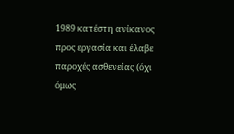1989 κατέστη ανίκανος προς εργασία και έλαβε παροχές ασθενείας (όχι όμως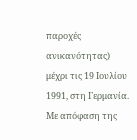παροχές ανικανότητας) μέχρι τις 19 Ιουλίου 1991, στη Γερμανία.
Με απόφαση της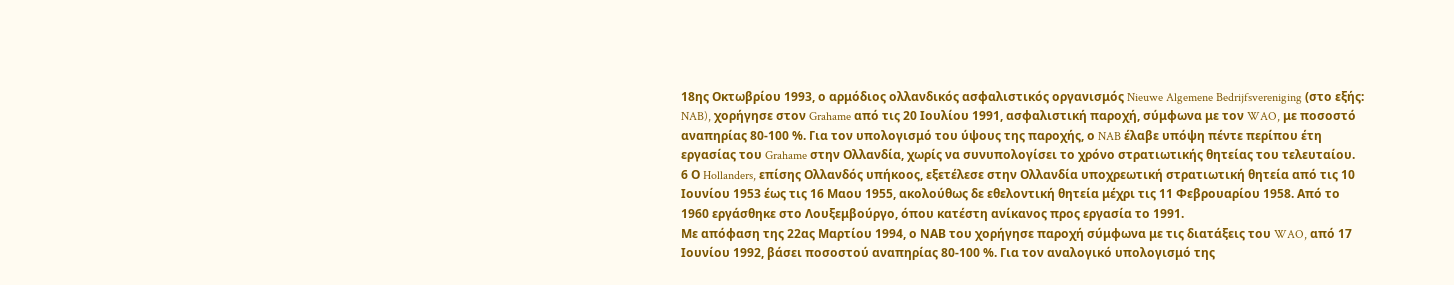18ης Οκτωβρίου 1993, ο αρμόδιος ολλανδικός ασφαλιστικός οργανισμός Nieuwe Algemene Bedrijfsvereniging (στο εξής: NAB), χορήγησε στον Grahame από τις 20 Ιουλίου 1991, ασφαλιστική παροχή, σύμφωνα με τον WAO, με ποσοστό αναπηρίας 80-100 %. Για τον υπολογισμό του ύψους της παροχής, ο NAB έλαβε υπόψη πέντε περίπου έτη εργασίας του Grahame στην Ολλανδία, χωρίς να συνυπολογίσει το χρόνο στρατιωτικής θητείας του τελευταίου.
6 Ο Hollanders, επίσης Ολλανδός υπήκοος, εξετέλεσε στην Ολλανδία υποχρεωτική στρατιωτική θητεία από τις 10 Ιουνίου 1953 έως τις 16 Μαου 1955, ακολούθως δε εθελοντική θητεία μέχρι τις 11 Φεβρουαρίου 1958. Από το 1960 εργάσθηκε στο Λουξεμβούργο, όπου κατέστη ανίκανος προς εργασία το 1991.
Με απόφαση της 22ας Μαρτίου 1994, ο ΝΑΒ του χορήγησε παροχή σύμφωνα με τις διατάξεις του WAO, από 17 Ιουνίου 1992, βάσει ποσοστού αναπηρίας 80-100 %. Για τον αναλογικό υπολογισμό της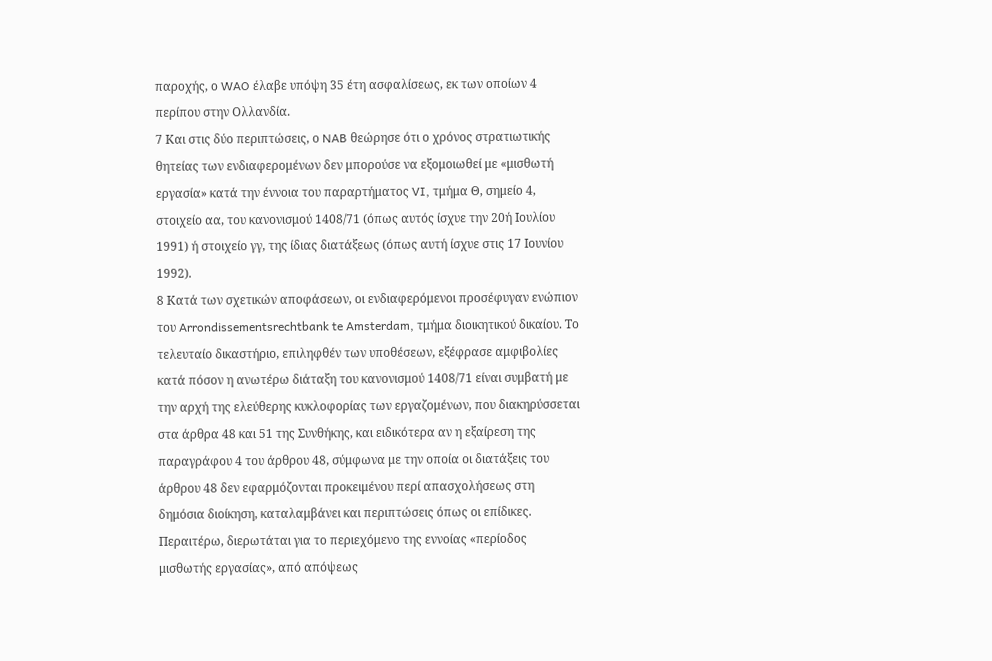παροχής, ο WAO έλαβε υπόψη 35 έτη ασφαλίσεως, εκ των οποίων 4 περίπου στην Ολλανδία.
7 Και στις δύο περιπτώσεις, ο NAB θεώρησε ότι ο χρόνος στρατιωτικής θητείας των ενδιαφερομένων δεν μπορούσε να εξομοιωθεί με «μισθωτή εργασία» κατά την έννοια του παραρτήματος VI, τμήμα Θ, σημείο 4, στοιχείο αα, του κανονισμού 1408/71 (όπως αυτός ίσχυε την 20ή Ιουλίου 1991) ή στοιχείο γγ, της ίδιας διατάξεως (όπως αυτή ίσχυε στις 17 Ιουνίου 1992).
8 Κατά των σχετικών αποφάσεων, οι ενδιαφερόμενοι προσέφυγαν ενώπιον του Arrondissementsrechtbank te Amsterdam, τμήμα διοικητικού δικαίου. Το τελευταίο δικαστήριο, επιληφθέν των υποθέσεων, εξέφρασε αμφιβολίες κατά πόσον η ανωτέρω διάταξη του κανονισμού 1408/71 είναι συμβατή με την αρχή της ελεύθερης κυκλοφορίας των εργαζομένων, που διακηρύσσεται στα άρθρα 48 και 51 της Συνθήκης, και ειδικότερα αν η εξαίρεση της παραγράφου 4 του άρθρου 48, σύμφωνα με την οποία οι διατάξεις του άρθρου 48 δεν εφαρμόζονται προκειμένου περί απασχολήσεως στη δημόσια διοίκηση, καταλαμβάνει και περιπτώσεις όπως οι επίδικες. Περαιτέρω, διερωτάται για το περιεχόμενο της εννοίας «περίοδος μισθωτής εργασίας», από απόψεως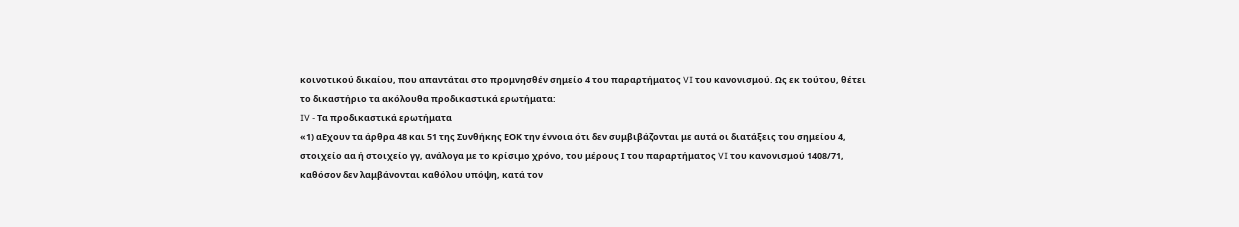κοινοτικού δικαίου, που απαντάται στο προμνησθέν σημείο 4 του παραρτήματος VI του κανονισμού. Ως εκ τούτου, θέτει το δικαστήριο τα ακόλουθα προδικαστικά ερωτήματα:
IV - Τα προδικαστικά ερωτήματα
«1) αΕχουν τα άρθρα 48 και 51 της Συνθήκης ΕΟΚ την έννοια ότι δεν συμβιβάζονται με αυτά οι διατάξεις του σημείου 4, στοιχείο αα ή στοιχείο γγ, ανάλογα με το κρίσιμο χρόνο, του μέρους Ι του παραρτήματος VI του κανονισμού 1408/71, καθόσον δεν λαμβάνονται καθόλου υπόψη, κατά τον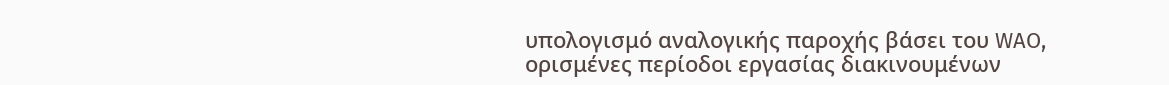υπολογισμό αναλογικής παροχής βάσει του WAO, ορισμένες περίοδοι εργασίας διακινουμένων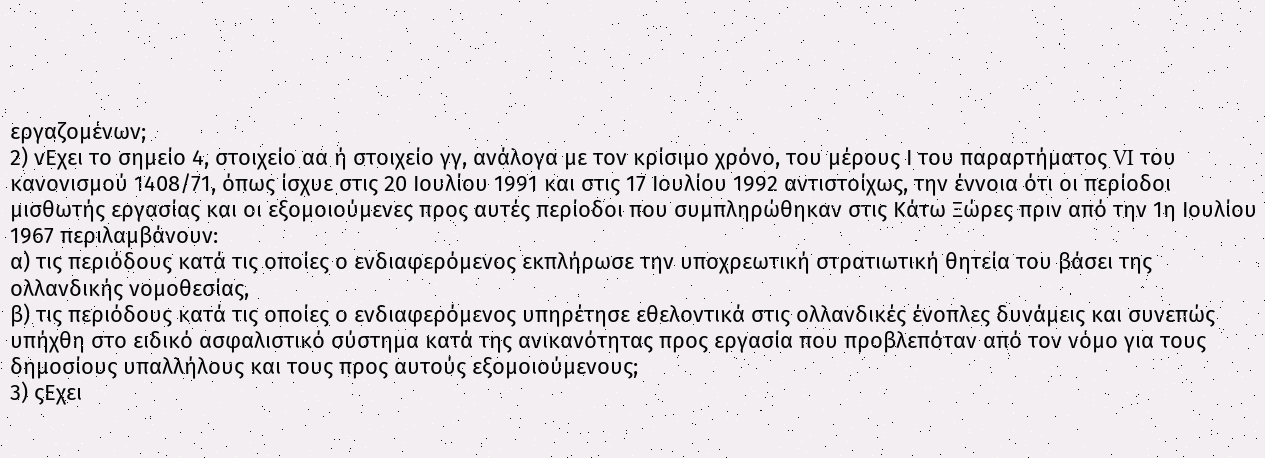εργαζομένων;
2) νΕχει το σημείο 4, στοιχείο αα ή στοιχείο γγ, ανάλογα με τον κρίσιμο χρόνο, του μέρους Ι του παραρτήματος VI του κανονισμού 1408/71, όπως ίσχυε στις 20 Ιουλίου 1991 και στις 17 Ιουλίου 1992 αντιστοίχως, την έννοια ότι οι περίοδοι μισθωτής εργασίας και οι εξομοιούμενες προς αυτές περίοδοι που συμπληρώθηκαν στις Κάτω Ξώρες πριν από την 1η Ιουλίου 1967 περιλαμβάνουν:
α) τις περιόδους κατά τις οποίες ο ενδιαφερόμενος εκπλήρωσε την υποχρεωτική στρατιωτική θητεία του βάσει της ολλανδικής νομοθεσίας,
β) τις περιόδους κατά τις οποίες ο ενδιαφερόμενος υπηρέτησε εθελοντικά στις ολλανδικές ένοπλες δυνάμεις και συνεπώς υπήχθη στο ειδικό ασφαλιστικό σύστημα κατά της ανικανότητας προς εργασία που προβλεπόταν από τον νόμο για τους δημοσίους υπαλλήλους και τους προς αυτούς εξομοιούμενους;
3) ςΕχει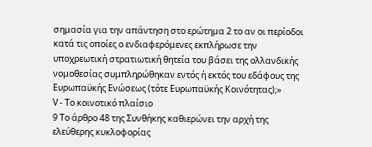σημασία για την απάντηση στο ερώτημα 2 το αν οι περίοδοι κατά τις οποίες ο ενδιαφερόμενες εκπλήρωσε την υποχρεωτική στρατιωτική θητεία του βάσει της ολλανδικής νομοθεσίας συμπληρώθηκαν εντός ή εκτός του εδάφους της Ευρωπαϋκής Ενώσεως (τότε Ευρωπαϋκής Κοινότητας);»
V - Το κοινοτικό πλαίσιο
9 Το άρθρο 48 της Συνθήκης καθιερώνει την αρχή της ελεύθερης κυκλοφορίας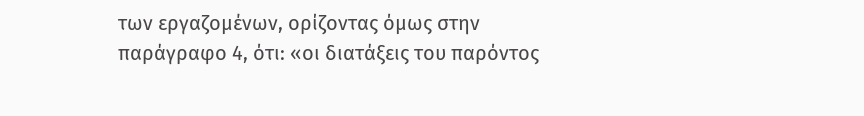των εργαζομένων, ορίζοντας όμως στην παράγραφο 4, ότι: «οι διατάξεις του παρόντος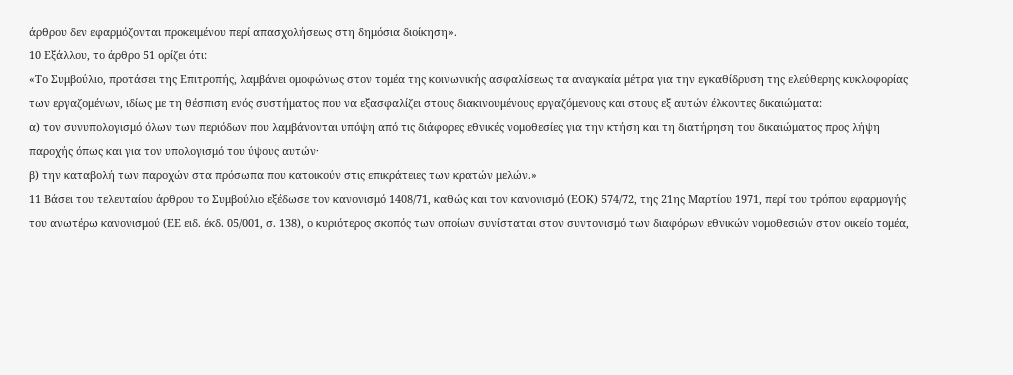άρθρου δεν εφαρμόζονται προκειμένου περί απασχολήσεως στη δημόσια διοίκηση».
10 Εξάλλου, το άρθρο 51 ορίζει ότι:
«Το Συμβούλιο, προτάσει της Επιτροπής, λαμβάνει ομοφώνως στον τομέα της κοινωνικής ασφαλίσεως τα αναγκαία μέτρα για την εγκαθίδρυση της ελεύθερης κυκλοφορίας των εργαζομένων, ιδίως με τη θέσπιση ενός συστήματος που να εξασφαλίζει στους διακινουμένους εργαζόμενους και στους εξ αυτών έλκοντες δικαιώματα:
α) τον συνυπολογισμό όλων των περιόδων που λαμβάνονται υπόψη από τις διάφορες εθνικές νομοθεσίες για την κτήση και τη διατήρηση του δικαιώματος προς λήψη παροχής όπως και για τον υπολογισμό του ύψους αυτών·
β) την καταβολή των παροχών στα πρόσωπα που κατοικούν στις επικράτειες των κρατών μελών.»
11 Βάσει του τελευταίου άρθρου το Συμβούλιο εξέδωσε τον κανονισμό 1408/71, καθώς και τον κανονισμό (ΕΟΚ) 574/72, της 21ης Μαρτίου 1971, περί του τρόπου εφαρμογής του ανωτέρω κανονισμού (ΕΕ ειδ. έκδ. 05/001, σ. 138), ο κυριότερος σκοπός των οποίων συνίσταται στον συντονισμό των διαφόρων εθνικών νομοθεσιών στον οικείο τομέα,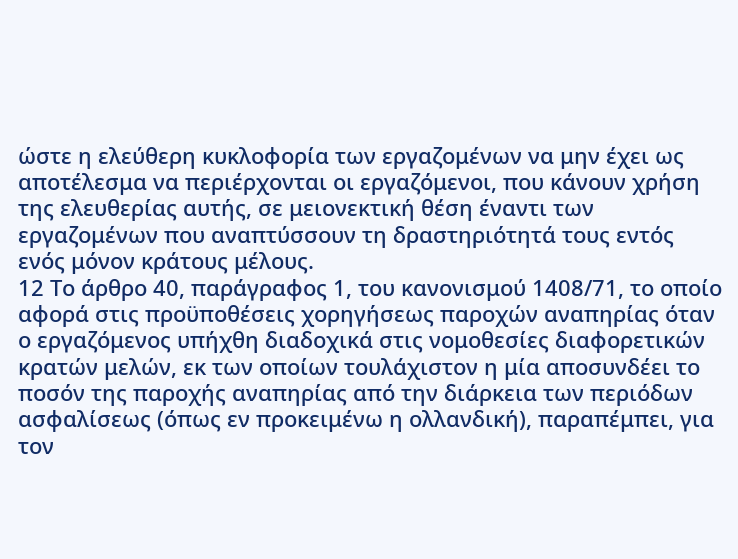ώστε η ελεύθερη κυκλοφορία των εργαζομένων να μην έχει ως αποτέλεσμα να περιέρχονται οι εργαζόμενοι, που κάνουν χρήση της ελευθερίας αυτής, σε μειονεκτική θέση έναντι των εργαζομένων που αναπτύσσουν τη δραστηριότητά τους εντός ενός μόνον κράτους μέλους.
12 Το άρθρο 40, παράγραφος 1, του κανονισμού 1408/71, το οποίο αφορά στις προϋποθέσεις χορηγήσεως παροχών αναπηρίας όταν ο εργαζόμενος υπήχθη διαδοχικά στις νομοθεσίες διαφορετικών κρατών μελών, εκ των οποίων τουλάχιστον η μία αποσυνδέει το ποσόν της παροχής αναπηρίας από την διάρκεια των περιόδων ασφαλίσεως (όπως εν προκειμένω η ολλανδική), παραπέμπει, για τον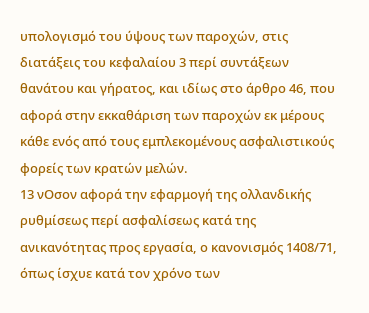υπολογισμό του ύψους των παροχών, στις διατάξεις του κεφαλαίου 3 περί συντάξεων θανάτου και γήρατος, και ιδίως στο άρθρο 46, που αφορά στην εκκαθάριση των παροχών εκ μέρους κάθε ενός από τους εμπλεκομένους ασφαλιστικούς φορείς των κρατών μελών.
13 νΟσον αφορά την εφαρμογή της ολλανδικής ρυθμίσεως περί ασφαλίσεως κατά της ανικανότητας προς εργασία, ο κανονισμός 1408/71, όπως ίσχυε κατά τον χρόνο των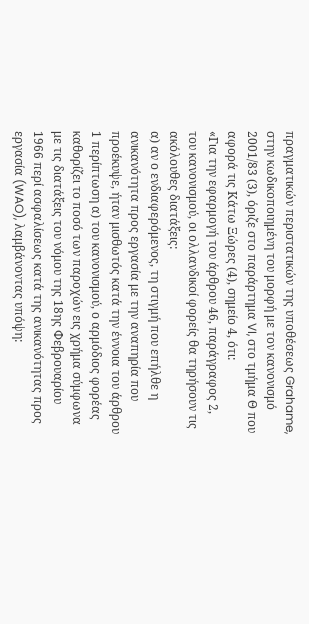πραγματικών περιστατικών της υποθέσεως Grahame, στην κωδικοποιημένη του μορφή με τον κανονισμό 2001/83 (3), όριζε στο παράρτημα VI, στο τμήμα Θ που αφορά τις Κάτω Ξώρες (4), σημείο 4, ότι:
«Για την εφαρμογή του άρθρου 46, παράγραφος 2, του κανονισμού, οι ολλανδικοί φορείς θα τηρήσουν τις ακόλουθες διατάξεις:
α) αν ο ενδιαφερόμενος, τη στιγμή που επήλθε η ανικανότητα προς εργασία με την αναπηρία που προέκυψε, ήταν μισθωτός κατά την έννοια του άρθρου 1 περίπτωση α) του κανονισμού, ο αρμόδιος φορέας καθορίζει το ποσό των παροχών εις χρήμα σύμφωνα με τις διατάξεις του νόμου της 18ης Φεβρουαρίου 1966 περί ασφαλίσεως κατά της ανικανότητας προς εργασία (WAO), λαμβάνοντας υπόψη: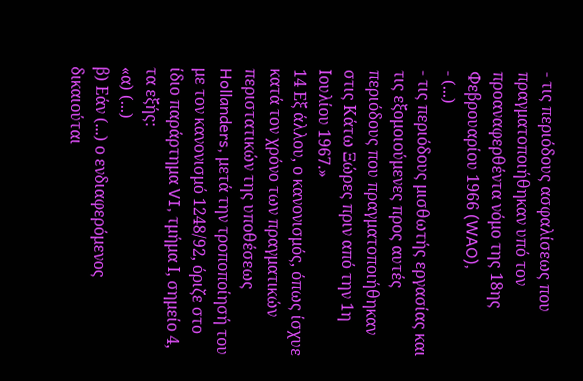- τις περιόδους ασφαλίσεως που πραγματοποιήθηκαν υπό τον προαναφερθέντα νόμο της 18ης Φεβρουαρίου 1966 (WAO),
- (...)
- τις περιόδους μισθωτής εργασίας και τις εξομοιούμενες προς αυτές περιόδους που πραγματοποιήθηκαν στις Κάτω Ξώρες πριν από την 1η Ιουλίου 1967.»
14 Εξ άλλου, ο κανονισμός, όπως ίσχυε κατά τον χρόνο των πραγματικών περιστατικών της υποθέσεως Hollanders, μετά την τροποποίησή του με τον κανονισμό 1248/92, όριζε στο ίδιο παράρτημα VI, τμήμα Ι, σημείο 4, τα εξής:
«α) (...)
β) Εάν (...) ο ενδιαφερόμενος δικαιούται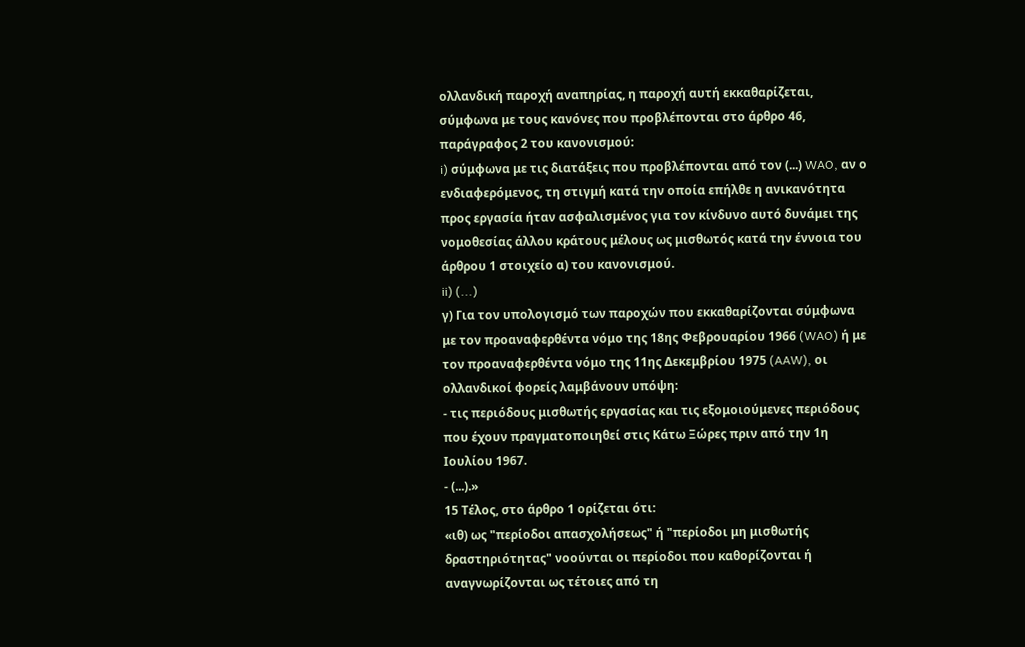ολλανδική παροχή αναπηρίας, η παροχή αυτή εκκαθαρίζεται, σύμφωνα με τους κανόνες που προβλέπονται στο άρθρο 46, παράγραφος 2 του κανονισμού:
i) σύμφωνα με τις διατάξεις που προβλέπονται από τον (...) WAO, αν ο ενδιαφερόμενος, τη στιγμή κατά την οποία επήλθε η ανικανότητα προς εργασία ήταν ασφαλισμένος για τον κίνδυνο αυτό δυνάμει της νομοθεσίας άλλου κράτους μέλους ως μισθωτός κατά την έννοια του άρθρου 1 στοιχείο α) του κανονισμού.
ii) (...)
γ) Για τον υπολογισμό των παροχών που εκκαθαρίζονται σύμφωνα με τον προαναφερθέντα νόμο της 18ης Φεβρουαρίου 1966 (WAO) ή με τον προαναφερθέντα νόμο της 11ης Δεκεμβρίου 1975 (AAW), οι ολλανδικοί φορείς λαμβάνουν υπόψη:
- τις περιόδους μισθωτής εργασίας και τις εξομοιούμενες περιόδους που έχουν πραγματοποιηθεί στις Κάτω Ξώρες πριν από την 1η Ιουλίου 1967.
- (...).»
15 Τέλος, στο άρθρο 1 ορίζεται ότι:
«ιθ) ως "περίοδοι απασχολήσεως" ή "περίοδοι μη μισθωτής δραστηριότητας" νοούνται οι περίοδοι που καθορίζονται ή αναγνωρίζονται ως τέτοιες από τη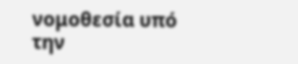νομοθεσία υπό την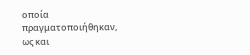οποία πραγματοποιήθηκαν, ως και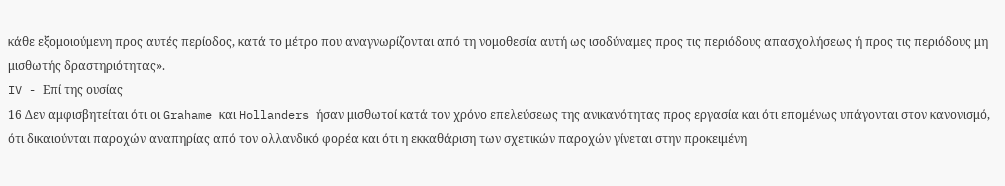κάθε εξομοιούμενη προς αυτές περίοδος, κατά το μέτρο που αναγνωρίζονται από τη νομοθεσία αυτή ως ισοδύναμες προς τις περιόδους απασχολήσεως ή προς τις περιόδους μη μισθωτής δραστηριότητας».
IV - Επί της ουσίας
16 Δεν αμφισβητείται ότι οι Grahame και Hollanders ήσαν μισθωτοί κατά τον χρόνο επελεύσεως της ανικανότητας προς εργασία και ότι επομένως υπάγονται στον κανονισμό, ότι δικαιούνται παροχών αναπηρίας από τον ολλανδικό φορέα και ότι η εκκαθάριση των σχετικών παροχών γίνεται στην προκειμένη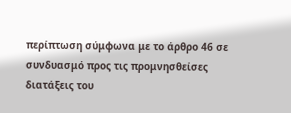περίπτωση σύμφωνα με το άρθρο 46 σε συνδυασμό προς τις προμνησθείσες διατάξεις του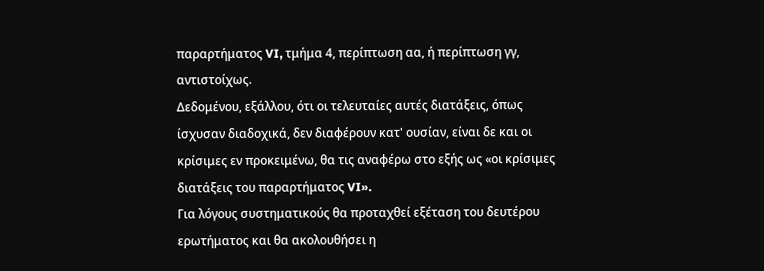παραρτήματος VI, τμήμα 4, περίπτωση αα, ή περίπτωση γγ, αντιστοίχως.
Δεδομένου, εξάλλου, ότι οι τελευταίες αυτές διατάξεις, όπως ίσχυσαν διαδοχικά, δεν διαφέρουν κατ' ουσίαν, είναι δε και οι κρίσιμες εν προκειμένω, θα τις αναφέρω στο εξής ως «οι κρίσιμες διατάξεις του παραρτήματος VI».
Για λόγους συστηματικούς θα προταχθεί εξέταση του δευτέρου ερωτήματος και θα ακολουθήσει η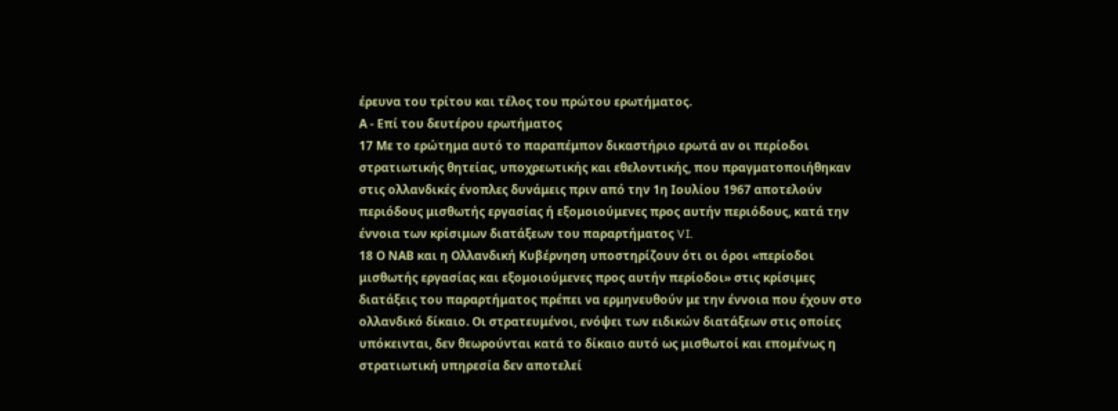έρευνα του τρίτου και τέλος του πρώτου ερωτήματος.
Α - Επί του δευτέρου ερωτήματος
17 Με το ερώτημα αυτό το παραπέμπον δικαστήριο ερωτά αν οι περίοδοι στρατιωτικής θητείας, υποχρεωτικής και εθελοντικής, που πραγματοποιήθηκαν στις ολλανδικές ένοπλες δυνάμεις πριν από την 1η Ιουλίου 1967 αποτελούν περιόδους μισθωτής εργασίας ή εξομοιούμενες προς αυτήν περιόδους, κατά την έννοια των κρίσιμων διατάξεων του παραρτήματος VI.
18 Ο ΝΑΒ και η Ολλανδική Κυβέρνηση υποστηρίζουν ότι οι όροι «περίοδοι μισθωτής εργασίας και εξομοιούμενες προς αυτήν περίοδοι» στις κρίσιμες διατάξεις του παραρτήματος πρέπει να ερμηνευθούν με την έννοια που έχουν στο ολλανδικό δίκαιο. Οι στρατευμένοι, ενόψει των ειδικών διατάξεων στις οποίες υπόκεινται, δεν θεωρούνται κατά το δίκαιο αυτό ως μισθωτοί και επομένως η στρατιωτική υπηρεσία δεν αποτελεί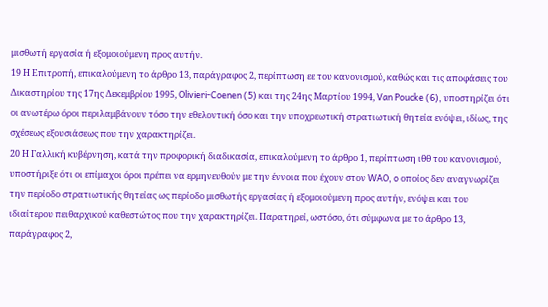μισθωτή εργασία ή εξομοιούμενη προς αυτήν.
19 Η Επιτροπή, επικαλούμενη το άρθρο 13, παράγραφος 2, περίπτωση εε του κανονισμού, καθώς και τις αποφάσεις του Δικαστηρίου της 17ης Δεκεμβρίου 1995, Olivieri-Coenen (5) και της 24ης Μαρτίου 1994, Van Poucke (6), υποστηρίζει ότι οι ανωτέρω όροι περιλαμβάνουν τόσο την εθελοντική όσο και την υποχρεωτική στρατιωτική θητεία ενόψει, ιδίως, της σχέσεως εξουσιάσεως που την χαρακτηρίζει.
20 Η Γαλλική κυβέρνηση, κατά την προφορική διαδικασία, επικαλούμενη το άρθρο 1, περίπτωση ιθθ του κανονισμού, υποστήριξε ότι οι επίμαχοι όροι πρέπει να ερμηνευθούν με την έννοια που έχουν στον WAO, o οποίος δεν αναγνωρίζει την περίοδο στρατιωτικής θητείας ως περίοδο μισθωτής εργασίας ή εξομοιούμενη προς αυτήν, ενόψει και του ιδιαίτερου πειθαρχικού καθεστώτος που την χαρακτηρίζει. Παρατηρεί, ωστόσο, ότι σύμφωνα με το άρθρο 13, παράγραφος 2,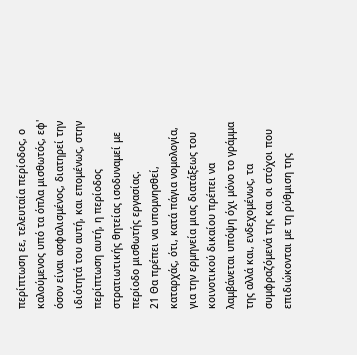περίπτωση εε, τελευταία περίοδος, ο καλούμενος υπό τα όπλα μισθωτός, εφ' όσον είναι ασφαλισμένος, διατηρεί την ιδιότητά του αυτή, και επομένως, στην περίπτωση αυτή, η περίοδος στρατιωτικής θητείας ισοδυναμεί με περίοδο μισθωτής εργασίας.
21 Θα πρέπει να υπομνησθεί, καταρχάς, ότι, κατά πάγια νομολογία, για την ερμηνεία μιας διατάξεως του κοινοτικού δικαίου πρέπει να λαμβάνεται υπόψη όχι μόνο το γράμμα της αλλά και, ενδεχομένως, τα συμφραζόμενά της και οι στόχοι που επιδιώκονται με τη ρύθμιση της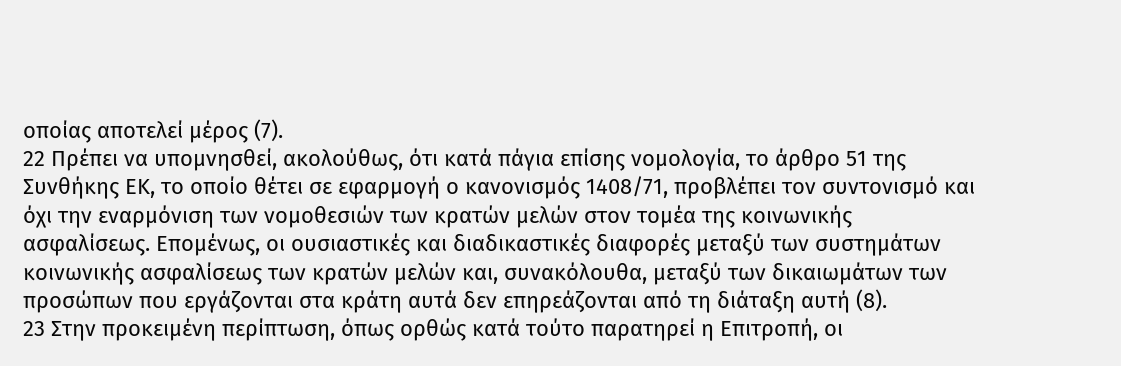οποίας αποτελεί μέρος (7).
22 Πρέπει να υπομνησθεί, ακολούθως, ότι κατά πάγια επίσης νομολογία, το άρθρο 51 της Συνθήκης ΕΚ, το οποίο θέτει σε εφαρμογή ο κανονισμός 1408/71, προβλέπει τον συντονισμό και όχι την εναρμόνιση των νομοθεσιών των κρατών μελών στον τομέα της κοινωνικής ασφαλίσεως. Επομένως, οι ουσιαστικές και διαδικαστικές διαφορές μεταξύ των συστημάτων κοινωνικής ασφαλίσεως των κρατών μελών και, συνακόλουθα, μεταξύ των δικαιωμάτων των προσώπων που εργάζονται στα κράτη αυτά δεν επηρεάζονται από τη διάταξη αυτή (8).
23 Στην προκειμένη περίπτωση, όπως ορθώς κατά τούτο παρατηρεί η Επιτροπή, οι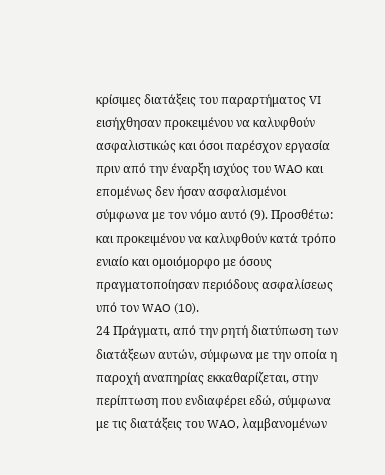κρίσιμες διατάξεις του παραρτήματος VI εισήχθησαν προκειμένου να καλυφθούν ασφαλιστικώς και όσοι παρέσχον εργασία πριν από την έναρξη ισχύος του WAO και επομένως δεν ήσαν ασφαλισμένοι σύμφωνα με τον νόμο αυτό (9). Προσθέτω: και προκειμένου να καλυφθούν κατά τρόπο ενιαίο και ομοιόμορφο με όσους πραγματοποίησαν περιόδους ασφαλίσεως υπό τον WAO (10).
24 Πράγματι, από την ρητή διατύπωση των διατάξεων αυτών, σύμφωνα με την οποία η παροχή αναπηρίας εκκαθαρίζεται, στην περίπτωση που ενδιαφέρει εδώ, σύμφωνα με τις διατάξεις του WAO, λαμβανομένων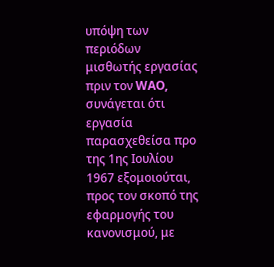υπόψη των περιόδων μισθωτής εργασίας πριν τον WAO, συνάγεται ότι εργασία παρασχεθείσα προ της 1ης Ιουλίου 1967 εξομοιούται, προς τον σκοπό της εφαρμογής του κανονισμού, με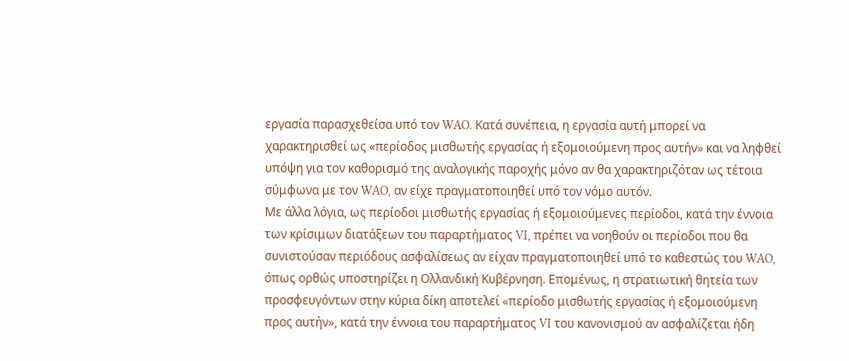εργασία παρασχεθείσα υπό τον WAO. Κατά συνέπεια, η εργασία αυτή μπορεί να χαρακτηρισθεί ως «περίοδος μισθωτής εργασίας ή εξομοιούμενη προς αυτήν» και να ληφθεί υπόψη για τον καθορισμό της αναλογικής παροχής μόνο αν θα χαρακτηριζόταν ως τέτοια σύμφωνα με τον WAO, αν είχε πραγματοποιηθεί υπό τον νόμο αυτόν.
Με άλλα λόγια, ως περίοδοι μισθωτής εργασίας ή εξομοιούμενες περίοδοι, κατά την έννοια των κρίσιμων διατάξεων του παραρτήματος VI, πρέπει να νοηθούν οι περίοδοι που θα συνιστούσαν περιόδους ασφαλίσεως αν είχαν πραγματοποιηθεί υπό το καθεστώς του WAO, όπως ορθώς υποστηρίζει η Ολλανδική Κυβέρνηση. Επομένως, η στρατιωτική θητεία των προσφευγόντων στην κύρια δίκη αποτελεί «περίοδο μισθωτής εργασίας ή εξομοιούμενη προς αυτήν», κατά την έννοια του παραρτήματος VI του κανονισμού αν ασφαλίζεται ήδη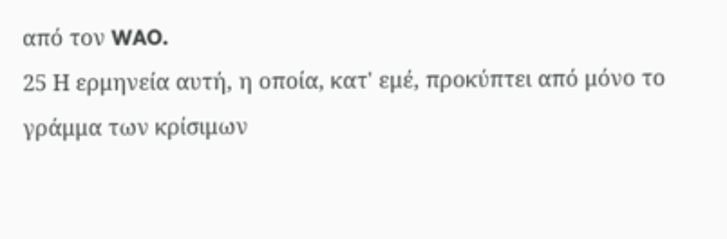από τον WAO.
25 Η ερμηνεία αυτή, η οποία, κατ' εμέ, προκύπτει από μόνο το γράμμα των κρίσιμων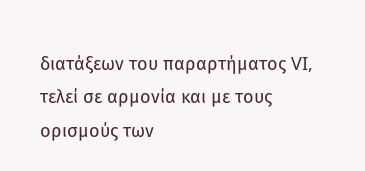διατάξεων του παραρτήματος VI, τελεί σε αρμονία και με τους ορισμούς των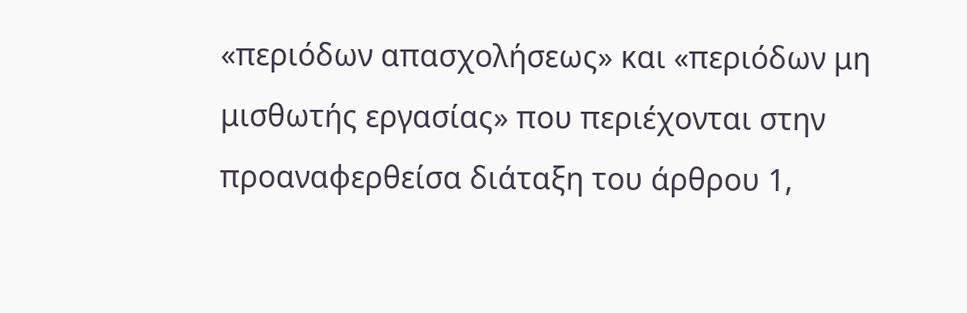«περιόδων απασχολήσεως» και «περιόδων μη μισθωτής εργασίας» που περιέχονται στην προαναφερθείσα διάταξη του άρθρου 1,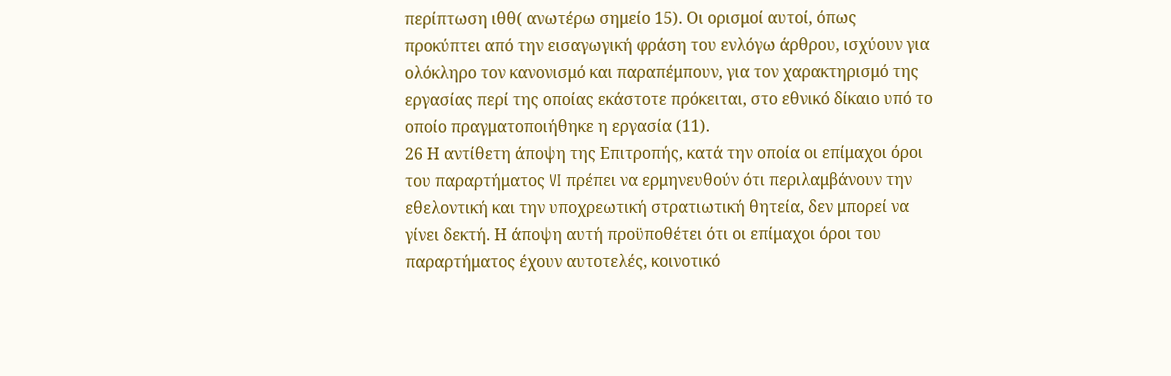περίπτωση ιθθ( ανωτέρω σημείο 15). Οι ορισμοί αυτοί, όπως προκύπτει από την εισαγωγική φράση του ενλόγω άρθρου, ισχύουν για ολόκληρο τον κανονισμό και παραπέμπουν, για τον χαρακτηρισμό της εργασίας περί της οποίας εκάστοτε πρόκειται, στο εθνικό δίκαιο υπό το οποίο πραγματοποιήθηκε η εργασία (11).
26 Η αντίθετη άποψη της Επιτροπής, κατά την οποία οι επίμαχοι όροι του παραρτήματος VI πρέπει να ερμηνευθούν ότι περιλαμβάνουν την εθελοντική και την υποχρεωτική στρατιωτική θητεία, δεν μπορεί να γίνει δεκτή. Η άποψη αυτή προϋποθέτει ότι οι επίμαχοι όροι του παραρτήματος έχουν αυτοτελές, κοινοτικό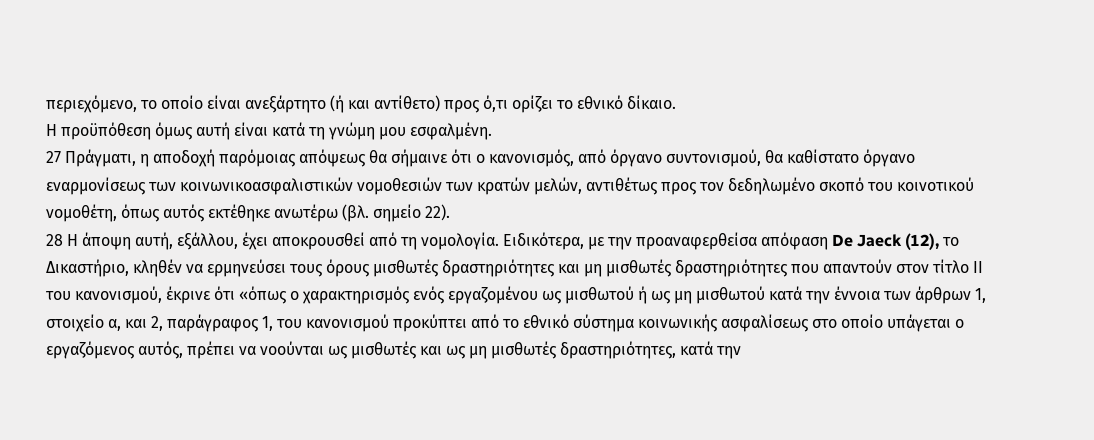περιεχόμενο, το οποίο είναι ανεξάρτητο (ή και αντίθετο) προς ό,τι ορίζει το εθνικό δίκαιο.
Η προϋπόθεση όμως αυτή είναι κατά τη γνώμη μου εσφαλμένη.
27 Πράγματι, η αποδοχή παρόμοιας απόψεως θα σήμαινε ότι ο κανονισμός, από όργανο συντονισμού, θα καθίστατο όργανο εναρμονίσεως των κοινωνικοασφαλιστικών νομοθεσιών των κρατών μελών, αντιθέτως προς τον δεδηλωμένο σκοπό του κοινοτικού νομοθέτη, όπως αυτός εκτέθηκε ανωτέρω (βλ. σημείο 22).
28 Η άποψη αυτή, εξάλλου, έχει αποκρουσθεί από τη νομολογία. Ειδικότερα, με την προαναφερθείσα απόφαση De Jaeck (12), το Δικαστήριο, κληθέν να ερμηνεύσει τους όρους μισθωτές δραστηριότητες και μη μισθωτές δραστηριότητες που απαντούν στον τίτλο ΙΙ του κανονισμού, έκρινε ότι «όπως ο χαρακτηρισμός ενός εργαζομένου ως μισθωτού ή ως μη μισθωτού κατά την έννοια των άρθρων 1, στοιχείο α, και 2, παράγραφος 1, του κανονισμού προκύπτει από το εθνικό σύστημα κοινωνικής ασφαλίσεως στο οποίο υπάγεται ο εργαζόμενος αυτός, πρέπει να νοούνται ως μισθωτές και ως μη μισθωτές δραστηριότητες, κατά την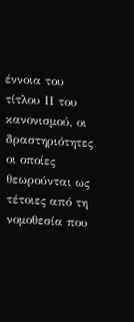έννοια του τίτλου ΙΙ του κανονισμού, οι δραστηριότητες οι οποίες θεωρούνται ως τέτοιες από τη νομοθεσία που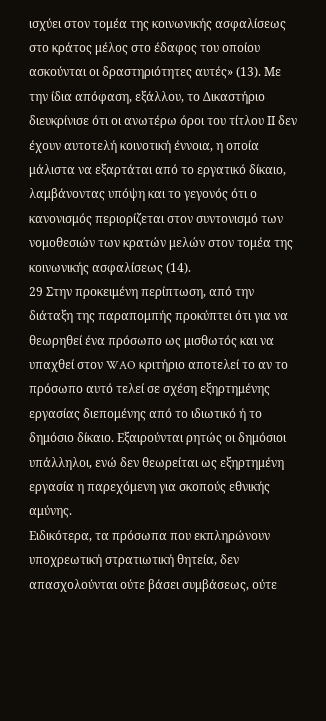ισχύει στον τομέα της κοινωνικής ασφαλίσεως στο κράτος μέλος στο έδαφος του οποίου ασκούνται οι δραστηριότητες αυτές» (13). Με την ίδια απόφαση, εξάλλου, το Δικαστήριο διευκρίνισε ότι οι ανωτέρω όροι του τίτλου ΙΙ δεν έχουν αυτοτελή κοινοτική έννοια, η οποία μάλιστα να εξαρτάται από το εργατικό δίκαιο, λαμβάνοντας υπόψη και το γεγονός ότι ο κανονισμός περιορίζεται στον συντονισμό των νομοθεσιών των κρατών μελών στον τομέα της κοινωνικής ασφαλίσεως (14).
29 Στην προκειμένη περίπτωση, από την διάταξη της παραπομπής προκύπτει ότι για να θεωρηθεί ένα πρόσωπο ως μισθωτός και να υπαχθεί στον WAO κριτήριο αποτελεί το αν το πρόσωπο αυτό τελεί σε σχέση εξηρτημένης εργασίας διεπομένης από το ιδιωτικό ή το δημόσιο δίκαιο. Εξαιρούνται ρητώς οι δημόσιοι υπάλληλοι, ενώ δεν θεωρείται ως εξηρτημένη εργασία η παρεχόμενη για σκοπούς εθνικής αμύνης.
Ειδικότερα, τα πρόσωπα που εκπληρώνουν υποχρεωτική στρατιωτική θητεία, δεν απασχολούνται ούτε βάσει συμβάσεως, ούτε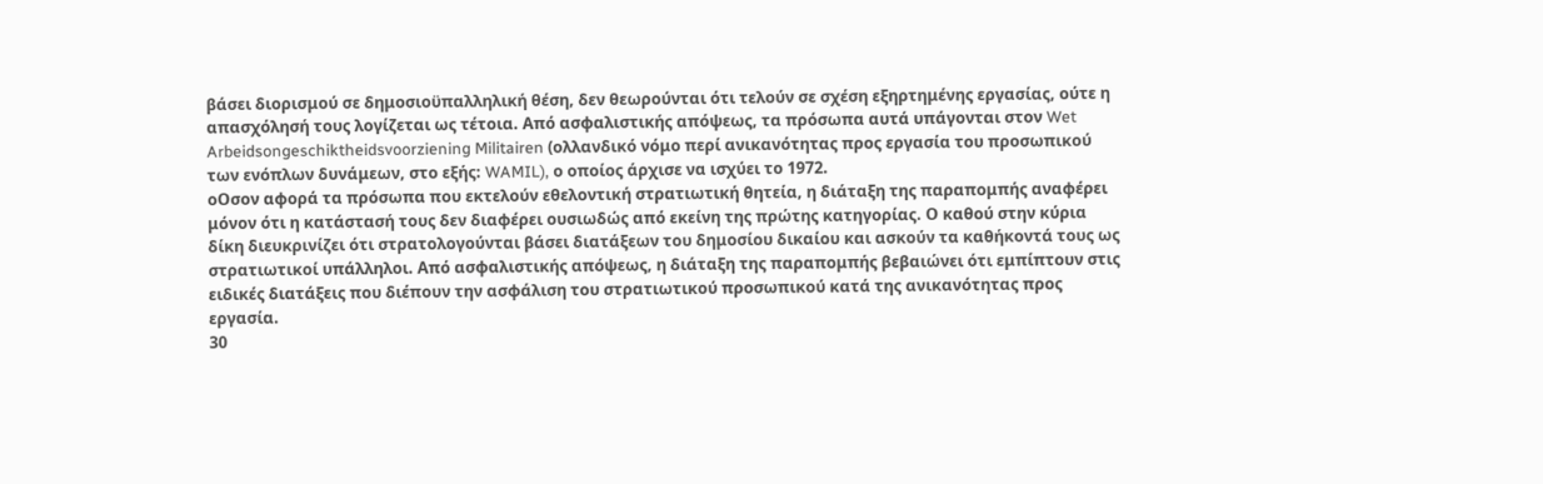βάσει διορισμού σε δημοσιοϋπαλληλική θέση, δεν θεωρούνται ότι τελούν σε σχέση εξηρτημένης εργασίας, ούτε η απασχόλησή τους λογίζεται ως τέτοια. Από ασφαλιστικής απόψεως, τα πρόσωπα αυτά υπάγονται στον Wet Arbeidsongeschiktheidsvoorziening Militairen (ολλανδικό νόμο περί ανικανότητας προς εργασία του προσωπικού των ενόπλων δυνάμεων, στο εξής: WAMIL), ο οποίος άρχισε να ισχύει το 1972.
οΟσον αφορά τα πρόσωπα που εκτελούν εθελοντική στρατιωτική θητεία, η διάταξη της παραπομπής αναφέρει μόνον ότι η κατάστασή τους δεν διαφέρει ουσιωδώς από εκείνη της πρώτης κατηγορίας. Ο καθού στην κύρια δίκη διευκρινίζει ότι στρατολογούνται βάσει διατάξεων του δημοσίου δικαίου και ασκούν τα καθήκοντά τους ως στρατιωτικοί υπάλληλοι. Από ασφαλιστικής απόψεως, η διάταξη της παραπομπής βεβαιώνει ότι εμπίπτουν στις ειδικές διατάξεις που διέπουν την ασφάλιση του στρατιωτικού προσωπικού κατά της ανικανότητας προς εργασία.
30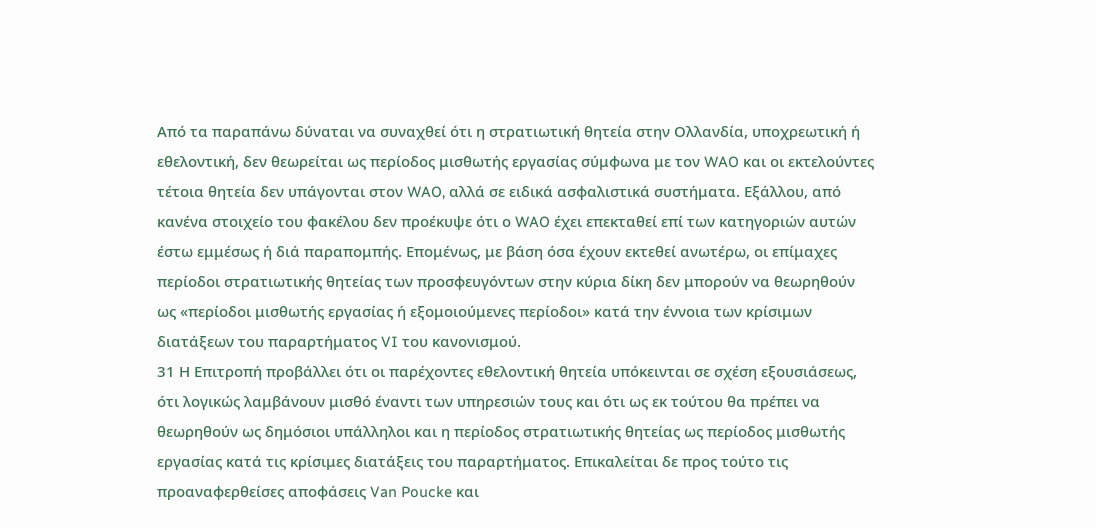Από τα παραπάνω δύναται να συναχθεί ότι η στρατιωτική θητεία στην Ολλανδία, υποχρεωτική ή εθελοντική, δεν θεωρείται ως περίοδος μισθωτής εργασίας σύμφωνα με τον WAO και οι εκτελούντες τέτοια θητεία δεν υπάγονται στον WAO, αλλά σε ειδικά ασφαλιστικά συστήματα. Εξάλλου, από κανένα στοιχείο του φακέλου δεν προέκυψε ότι ο WAO έχει επεκταθεί επί των κατηγοριών αυτών έστω εμμέσως ή διά παραπομπής. Επομένως, με βάση όσα έχουν εκτεθεί ανωτέρω, οι επίμαχες περίοδοι στρατιωτικής θητείας των προσφευγόντων στην κύρια δίκη δεν μπορούν να θεωρηθούν ως «περίοδοι μισθωτής εργασίας ή εξομοιούμενες περίοδοι» κατά την έννοια των κρίσιμων διατάξεων του παραρτήματος VI του κανονισμού.
31 Η Επιτροπή προβάλλει ότι οι παρέχοντες εθελοντική θητεία υπόκεινται σε σχέση εξουσιάσεως, ότι λογικώς λαμβάνουν μισθό έναντι των υπηρεσιών τους και ότι ως εκ τούτου θα πρέπει να θεωρηθούν ως δημόσιοι υπάλληλοι και η περίοδος στρατιωτικής θητείας ως περίοδος μισθωτής εργασίας κατά τις κρίσιμες διατάξεις του παραρτήματος. Επικαλείται δε προς τούτο τις προαναφερθείσες αποφάσεις Van Poucke και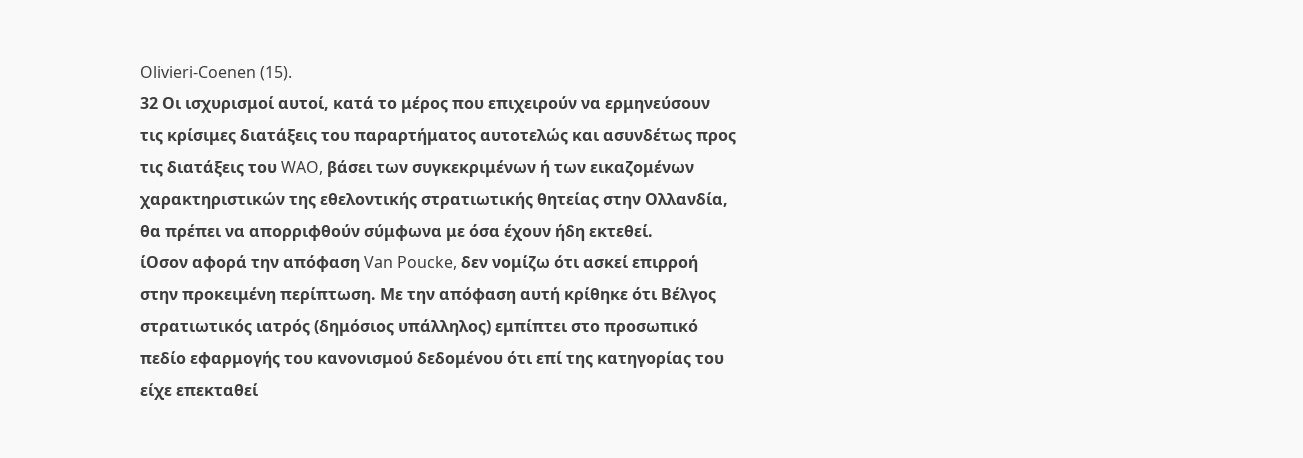Olivieri-Coenen (15).
32 Οι ισχυρισμοί αυτοί, κατά το μέρος που επιχειρούν να ερμηνεύσουν τις κρίσιμες διατάξεις του παραρτήματος αυτοτελώς και ασυνδέτως προς τις διατάξεις του WAO, βάσει των συγκεκριμένων ή των εικαζομένων χαρακτηριστικών της εθελοντικής στρατιωτικής θητείας στην Ολλανδία, θα πρέπει να απορριφθούν σύμφωνα με όσα έχουν ήδη εκτεθεί.
ίΟσον αφορά την απόφαση Van Poucke, δεν νομίζω ότι ασκεί επιρροή στην προκειμένη περίπτωση. Με την απόφαση αυτή κρίθηκε ότι Βέλγος στρατιωτικός ιατρός (δημόσιος υπάλληλος) εμπίπτει στο προσωπικό πεδίο εφαρμογής του κανονισμού δεδομένου ότι επί της κατηγορίας του είχε επεκταθεί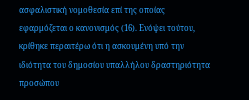ασφαλιστική νομοθεσία επί της οποίας εφαρμόζεται ο κανονισμός (16). Ενόψει τούτου, κρίθηκε περαιτέρω ότι η ασκουμένη υπό την ιδιότητα του δημοσίου υπαλλήλου δραστηριότητα προσώπου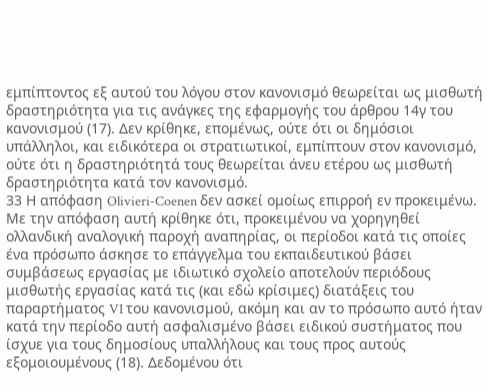εμπίπτοντος εξ αυτού του λόγου στον κανονισμό θεωρείται ως μισθωτή δραστηριότητα για τις ανάγκες της εφαρμογής του άρθρου 14γ του κανονισμού (17). Δεν κρίθηκε, επομένως, ούτε ότι οι δημόσιοι υπάλληλοι, και ειδικότερα οι στρατιωτικοί, εμπίπτουν στον κανονισμό, ούτε ότι η δραστηριότητά τους θεωρείται άνευ ετέρου ως μισθωτή δραστηριότητα κατά τον κανονισμό.
33 Η απόφαση Olivieri-Coenen δεν ασκεί ομοίως επιρροή εν προκειμένω. Με την απόφαση αυτή κρίθηκε ότι, προκειμένου να χορηγηθεί ολλανδική αναλογική παροχή αναπηρίας, οι περίοδοι κατά τις οποίες ένα πρόσωπο άσκησε το επάγγελμα του εκπαιδευτικού βάσει συμβάσεως εργασίας με ιδιωτικό σχολείο αποτελούν περιόδους μισθωτής εργασίας κατά τις (και εδώ κρίσιμες) διατάξεις του παραρτήματος VI του κανονισμού, ακόμη και αν το πρόσωπο αυτό ήταν κατά την περίοδο αυτή ασφαλισμένο βάσει ειδικού συστήματος που ίσχυε για τους δημοσίους υπαλλήλους και τους προς αυτούς εξομοιουμένους (18). Δεδομένου ότι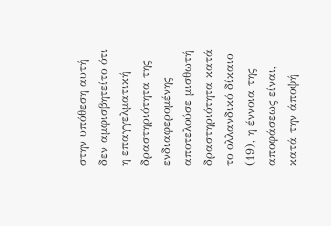στην υπόθεση αυτή δεν αμφισβητείτο ότι η επαγγελματική δραστηριότητα της ενδιαφερομένης αποτελούσε μισθωτή δραστηριότητα κατά το ολλανδικό δίκαιο (19), η έννοια της αποφάσεως είναι, κατά την άποψή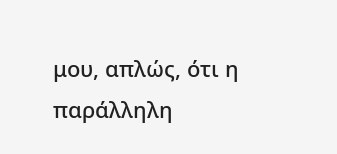μου, απλώς, ότι η παράλληλη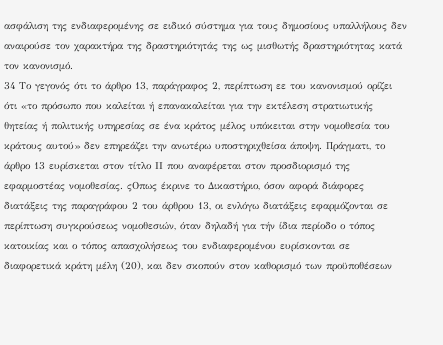ασφάλιση της ενδιαφερομένης σε ειδικό σύστημα για τους δημοσίους υπαλλήλους δεν αναιρούσε τον χαρακτήρα της δραστηριότητάς της ως μισθωτής δραστηριότητας κατά τον κανονισμό.
34 Το γεγονός ότι το άρθρο 13, παράγραφος 2, περίπτωση εε του κανονισμού ορίζει ότι «το πρόσωπο που καλείται ή επανακαλείται για την εκτέλεση στρατιωτικής θητείας ή πολιτικής υπηρεσίας σε ένα κράτος μέλος υπόκειται στην νομοθεσία του κράτους αυτού» δεν επηρεάζει την ανωτέρω υποστηριχθείσα άποψη. Πράγματι, το άρθρο 13 ευρίσκεται στον τίτλο ΙΙ που αναφέρεται στον προσδιορισμό της εφαρμοστέας νομοθεσίας. ςΟπως έκρινε το Δικαστήριο, όσον αφορά διάφορες διατάξεις της παραγράφου 2 του άρθρου 13, οι ενλόγω διατάξεις εφαρμόζονται σε περίπτωση συγκρούσεως νομοθεσιών, όταν δηλαδή για τήν ίδια περίοδο ο τόπος κατοικίας και ο τόπος απασχολήσεως του ενδιαφερομένου ευρίσκονται σε διαφορετικά κράτη μέλη (20), και δεν σκοπούν στον καθορισμό των προϋποθέσεων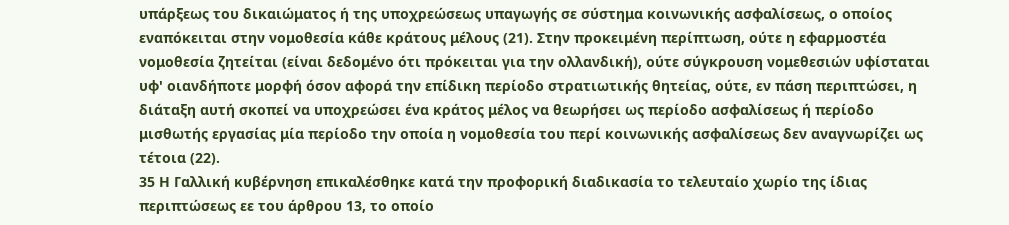υπάρξεως του δικαιώματος ή της υποχρεώσεως υπαγωγής σε σύστημα κοινωνικής ασφαλίσεως, ο οποίος εναπόκειται στην νομοθεσία κάθε κράτους μέλους (21). Στην προκειμένη περίπτωση, ούτε η εφαρμοστέα νομοθεσία ζητείται (είναι δεδομένο ότι πρόκειται για την ολλανδική), ούτε σύγκρουση νομεθεσιών υφίσταται υφ' οιανδήποτε μορφή όσον αφορά την επίδικη περίοδο στρατιωτικής θητείας, ούτε, εν πάση περιπτώσει, η διάταξη αυτή σκοπεί να υποχρεώσει ένα κράτος μέλος να θεωρήσει ως περίοδο ασφαλίσεως ή περίοδο μισθωτής εργασίας μία περίοδο την οποία η νομοθεσία του περί κοινωνικής ασφαλίσεως δεν αναγνωρίζει ως τέτοια (22).
35 Η Γαλλική κυβέρνηση επικαλέσθηκε κατά την προφορική διαδικασία το τελευταίο χωρίο της ίδιας περιπτώσεως εε του άρθρου 13, το οποίο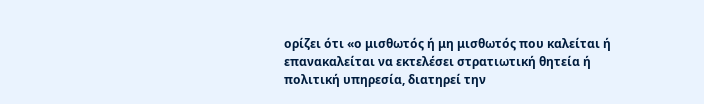ορίζει ότι «ο μισθωτός ή μη μισθωτός που καλείται ή επανακαλείται να εκτελέσει στρατιωτική θητεία ή πολιτική υπηρεσία, διατηρεί την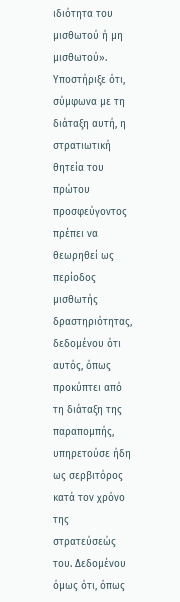ιδιότητα του μισθωτού ή μη μισθωτού». Υποστήριξε ότι, σύμφωνα με τη διάταξη αυτή, η στρατιωτική θητεία του πρώτου προσφεύγοντος πρέπει να θεωρηθεί ως περίοδος μισθωτής δραστηριότητας, δεδομένου ότι αυτός, όπως προκύπτει από τη διάταξη της παραπομπής, υπηρετούσε ήδη ως σερβιτόρος κατά τον χρόνο της στρατεύσεώς του. Δεδομένου όμως ότι, όπως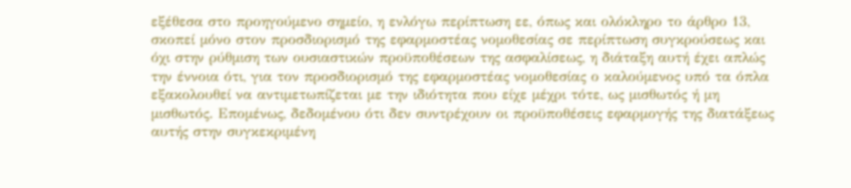εξέθεσα στο προηγούμενο σημείο, η ενλόγω περίπτωση εε, όπως και ολόκληρο το άρθρο 13, σκοπεί μόνο στον προσδιορισμό της εφαρμοστέας νομοθεσίας σε περίπτωση συγκρούσεως και όχι στην ρύθμιση των ουσιαστικών προϋποθέσεων της ασφαλίσεως, η διάταξη αυτή έχει απλώς την έννοια ότι, για τον προσδιορισμό της εφαρμοστέας νομοθεσίας ο καλούμενος υπό τα όπλα εξακολουθεί να αντιμετωπίζεται με την ιδιότητα που είχε μέχρι τότε, ως μισθωτός ή μη μισθωτός. Επομένως, δεδομένου ότι δεν συντρέχουν οι προϋποθέσεις εφαρμογής της διατάξεως αυτής στην συγκεκριμένη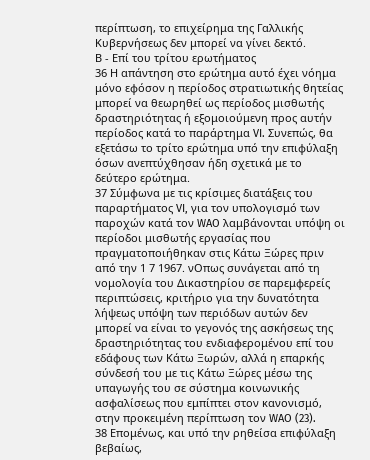περίπτωση, το επιχείρημα της Γαλλικής Κυβερνήσεως δεν μπορεί να γίνει δεκτό.
Β - Επί του τρίτου ερωτήματος
36 Η απάντηση στο ερώτημα αυτό έχει νόημα μόνο εφόσον η περίοδος στρατιωτικής θητείας μπορεί να θεωρηθεί ως περίοδος μισθωτής δραστηριότητας ή εξομοιούμενη προς αυτήν περίοδος κατά το παράρτημα VI. Συνεπώς, θα εξετάσω το τρίτο ερώτημα υπό την επιφύλαξη όσων ανεπτύχθησαν ήδη σχετικά με το δεύτερο ερώτημα.
37 Σύμφωνα με τις κρίσιμες διατάξεις του παραρτήματος VI, για τον υπολογισμό των παροχών κατά τον WAO λαμβάνονται υπόψη οι περίοδοι μισθωτής εργασίας που πραγματοποιήθηκαν στις Κάτω Ξώρες πριν από την 1 7 1967. νΟπως συνάγεται από τη νομολογία του Δικαστηρίου σε παρεμφερείς περιπτώσεις, κριτήριο για την δυνατότητα λήψεως υπόψη των περιόδων αυτών δεν μπορεί να είναι το γεγονός της ασκήσεως της δραστηριότητας του ενδιαφερομένου επί του εδάφους των Κάτω Ξωρών, αλλά η επαρκής σύνδεσή του με τις Κάτω Ξώρες μέσω της υπαγωγής του σε σύστημα κοινωνικής ασφαλίσεως που εμπίπτει στον κανονισμό, στην προκειμένη περίπτωση τον WAO (23).
38 Επομένως, και υπό την ρηθείσα επιφύλαξη βεβαίως,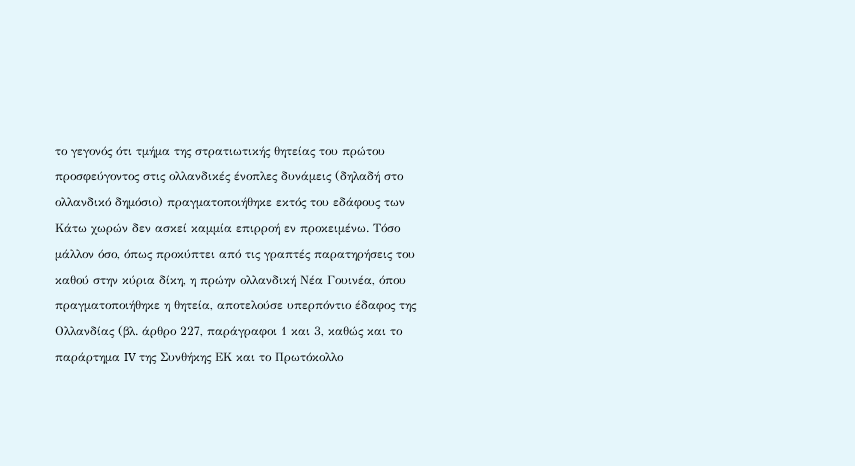το γεγονός ότι τμήμα της στρατιωτικής θητείας του πρώτου προσφεύγοντος στις ολλανδικές ένοπλες δυνάμεις (δηλαδή στο ολλανδικό δημόσιο) πραγματοποιήθηκε εκτός του εδάφους των Κάτω χωρών δεν ασκεί καμμία επιρροή εν προκειμένω. Τόσο μάλλον όσο, όπως προκύπτει από τις γραπτές παρατηρήσεις του καθού στην κύρια δίκη, η πρώην ολλανδική Νέα Γουινέα, όπου πραγματοποιήθηκε η θητεία, αποτελούσε υπερπόντιο έδαφος της Ολλανδίας (βλ. άρθρο 227, παράγραφοι 1 και 3, καθώς και το παράρτημα IV της Συνθήκης ΕΚ και το Πρωτόκολλο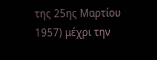της 25ης Μαρτίου 1957) μέχρι την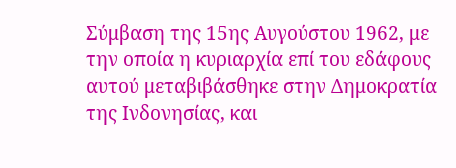Σύμβαση της 15ης Αυγούστου 1962, με την οποία η κυριαρχία επί του εδάφους αυτού μεταβιβάσθηκε στην Δημοκρατία της Ινδονησίας, και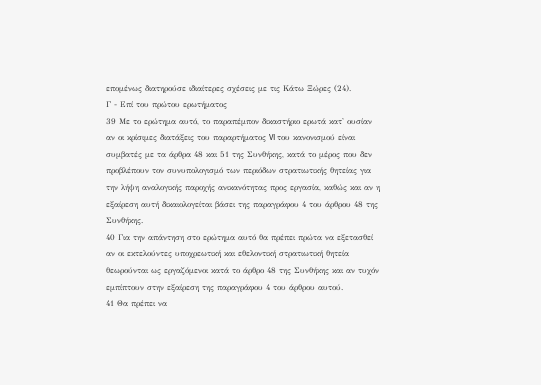επομένως διατηρούσε ιδιαίτερες σχέσεις με τις Κάτω Ξώρες (24).
Γ - Επί του πρώτου ερωτήματος
39 Με το ερώτημα αυτό, το παραπέμπον δικαστήριο ερωτά κατ' ουσίαν αν οι κρίσιμες διατάξεις του παραρτήματος VI του κανονισμού είναι συμβατές με τα άρθρα 48 και 51 της Συνθήκης, κατά το μέρος που δεν προβλέπουν τον συνυπολογισμό των περιόδων στρατιωτικής θητείας για την λήψη αναλογικής παροχής ανικανότητας προς εργασία, καθώς και αν η εξαίρεση αυτή δικαιολογείται βάσει της παραγράφου 4 του άρθρου 48 της Συνθήκης.
40 Για την απάντηση στο ερώτημα αυτό θα πρέπει πρώτα να εξετασθεί αν οι εκτελούντες υποχρεωτική και εθελοντική στρατιωτική θητεία θεωρούνται ως εργαζόμενοι κατά το άρθρο 48 της Συνθήκης και αν τυχόν εμπίπτουν στην εξαίρεση της παραγράφου 4 του άρθρου αυτού.
41 Θα πρέπει να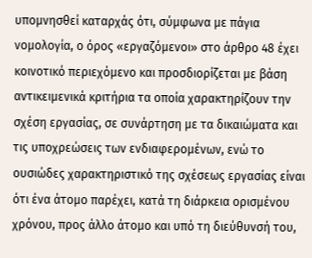υπομνησθεί καταρχάς ότι, σύμφωνα με πάγια νομολογία, ο όρος «εργαζόμενοι» στο άρθρο 48 έχει κοινοτικό περιεχόμενο και προσδιορίζεται με βάση αντικειμενικά κριτήρια τα οποία χαρακτηρίζουν την σχέση εργασίας, σε συνάρτηση με τα δικαιώματα και τις υποχρεώσεις των ενδιαφερομένων, ενώ το ουσιώδες χαρακτηριστικό της σχέσεως εργασίας είναι ότι ένα άτομο παρέχει, κατά τη διάρκεια ορισμένου χρόνου, προς άλλο άτομο και υπό τη διεύθυνσή του,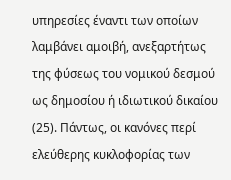υπηρεσίες έναντι των οποίων λαμβάνει αμοιβή, ανεξαρτήτως της φύσεως του νομικού δεσμού ως δημοσίου ή ιδιωτικού δικαίου (25). Πάντως, οι κανόνες περί ελεύθερης κυκλοφορίας των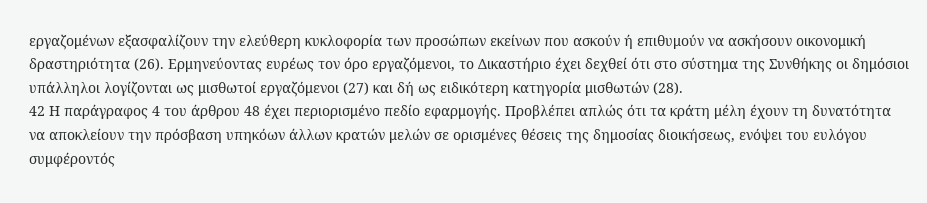εργαζομένων εξασφαλίζουν την ελεύθερη κυκλοφορία των προσώπων εκείνων που ασκούν ή επιθυμούν να ασκήσουν οικονομική δραστηριότητα (26). Ερμηνεύοντας ευρέως τον όρο εργαζόμενοι, το Δικαστήριο έχει δεχθεί ότι στο σύστημα της Συνθήκης οι δημόσιοι υπάλληλοι λογίζονται ως μισθωτοί εργαζόμενοι (27) και δή ως ειδικότερη κατηγορία μισθωτών (28).
42 Η παράγραφος 4 του άρθρου 48 έχει περιορισμένο πεδίο εφαρμογής. Προβλέπει απλώς ότι τα κράτη μέλη έχουν τη δυνατότητα να αποκλείουν την πρόσβαση υπηκόων άλλων κρατών μελών σε ορισμένες θέσεις της δημοσίας διοικήσεως, ενόψει του ευλόγου συμφέροντός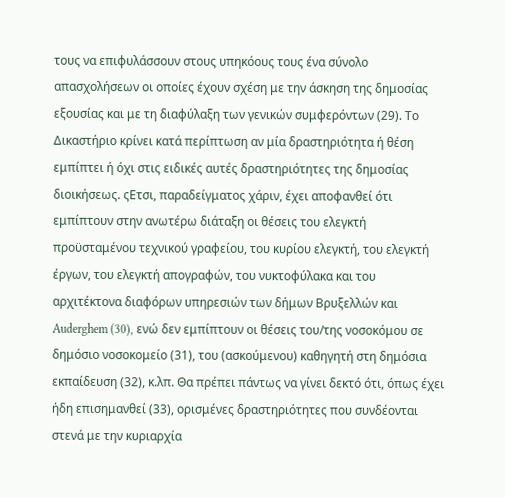τους να επιφυλάσσουν στους υπηκόους τους ένα σύνολο απασχολήσεων οι οποίες έχουν σχέση με την άσκηση της δημοσίας εξουσίας και με τη διαφύλαξη των γενικών συμφερόντων (29). Το Δικαστήριο κρίνει κατά περίπτωση αν μία δραστηριότητα ή θέση εμπίπτει ή όχι στις ειδικές αυτές δραστηριότητες της δημοσίας διοικήσεως. ςΕτσι, παραδείγματος χάριν, έχει αποφανθεί ότι εμπίπτουν στην ανωτέρω διάταξη οι θέσεις του ελεγκτή προϋσταμένου τεχνικού γραφείου, του κυρίου ελεγκτή, του ελεγκτή έργων, του ελεγκτή απογραφών, του νυκτοφύλακα και του αρχιτέκτονα διαφόρων υπηρεσιών των δήμων Βρυξελλών και Auderghem (30), ενώ δεν εμπίπτουν οι θέσεις του/της νοσοκόμου σε δημόσιο νοσοκομείο (31), του (ασκούμενου) καθηγητή στη δημόσια εκπαίδευση (32), κ.λπ. Θα πρέπει πάντως να γίνει δεκτό ότι, όπως έχει ήδη επισημανθεί (33), ορισμένες δραστηριότητες που συνδέονται στενά με την κυριαρχία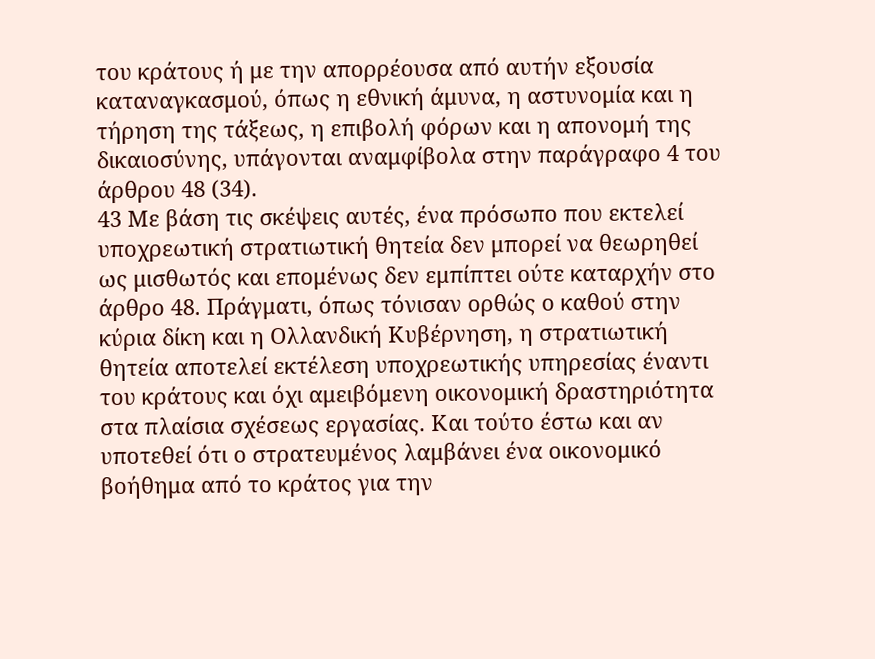του κράτους ή με την απορρέουσα από αυτήν εξουσία καταναγκασμού, όπως η εθνική άμυνα, η αστυνομία και η τήρηση της τάξεως, η επιβολή φόρων και η απονομή της δικαιοσύνης, υπάγονται αναμφίβολα στην παράγραφο 4 του άρθρου 48 (34).
43 Με βάση τις σκέψεις αυτές, ένα πρόσωπο που εκτελεί υποχρεωτική στρατιωτική θητεία δεν μπορεί να θεωρηθεί ως μισθωτός και επομένως δεν εμπίπτει ούτε καταρχήν στο άρθρο 48. Πράγματι, όπως τόνισαν ορθώς ο καθού στην κύρια δίκη και η Ολλανδική Κυβέρνηση, η στρατιωτική θητεία αποτελεί εκτέλεση υποχρεωτικής υπηρεσίας έναντι του κράτους και όχι αμειβόμενη οικονομική δραστηριότητα στα πλαίσια σχέσεως εργασίας. Και τούτο έστω και αν υποτεθεί ότι ο στρατευμένος λαμβάνει ένα οικονομικό βοήθημα από το κράτος για την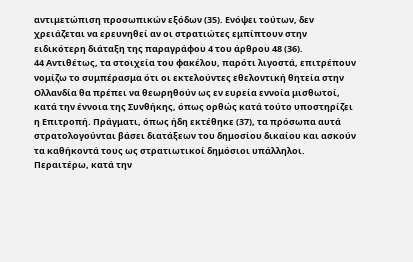αντιμετώπιση προσωπικών εξόδων (35). Ενόψει τούτων, δεν χρειάζεται να ερευνηθεί αν οι στρατιώτες εμπίπτουν στην ειδικότερη διάταξη της παραγράφου 4 του άρθρου 48 (36).
44 Αντιθέτως, τα στοιχεία του φακέλου, παρότι λιγοστά, επιτρέπουν νομίζω το συμπέρασμα ότι οι εκτελούντες εθελοντική θητεία στην Ολλανδία θα πρέπει να θεωρηθούν ως εν ευρεία εννοία μισθωτοί, κατά την έννοια της Συνθήκης, όπως ορθώς κατά τούτο υποστηρίζει η Επιτροπή. Πράγματι, όπως ήδη εκτέθηκε (37), τα πρόσωπα αυτά στρατολογούνται βάσει διατάξεων του δημοσίου δικαίου και ασκούν τα καθήκοντά τους ως στρατιωτικοί δημόσιοι υπάλληλοι. Περαιτέρω, κατά την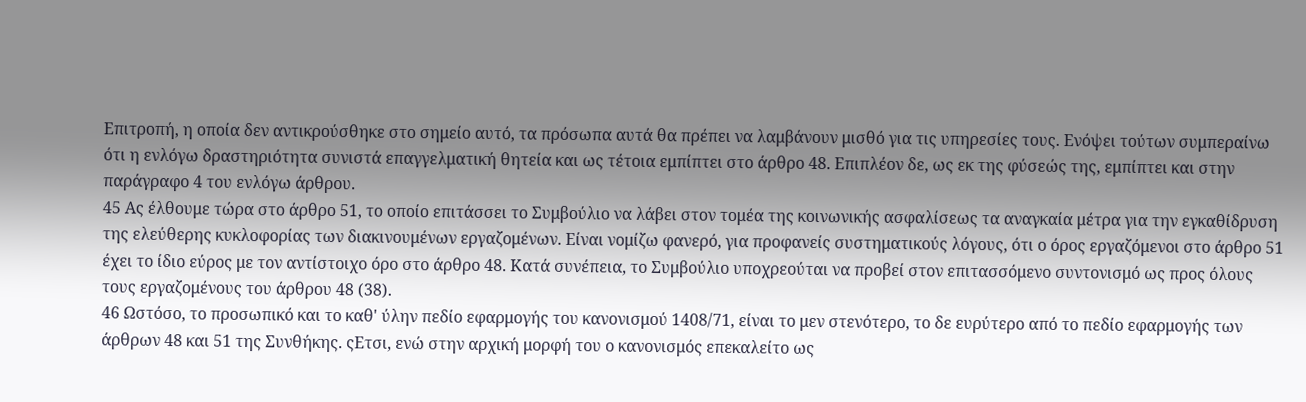Επιτροπή, η οποία δεν αντικρούσθηκε στο σημείο αυτό, τα πρόσωπα αυτά θα πρέπει να λαμβάνουν μισθό για τις υπηρεσίες τους. Ενόψει τούτων συμπεραίνω ότι η ενλόγω δραστηριότητα συνιστά επαγγελματική θητεία και ως τέτοια εμπίπτει στο άρθρο 48. Επιπλέον δε, ως εκ της φύσεώς της, εμπίπτει και στην παράγραφο 4 του ενλόγω άρθρου.
45 Ας έλθουμε τώρα στο άρθρο 51, το οποίο επιτάσσει το Συμβούλιο να λάβει στον τομέα της κοινωνικής ασφαλίσεως τα αναγκαία μέτρα για την εγκαθίδρυση της ελεύθερης κυκλοφορίας των διακινουμένων εργαζομένων. Είναι νομίζω φανερό, για προφανείς συστηματικούς λόγους, ότι ο όρος εργαζόμενοι στο άρθρο 51 έχει το ίδιο εύρος με τον αντίστοιχο όρο στο άρθρο 48. Κατά συνέπεια, το Συμβούλιο υποχρεούται να προβεί στον επιτασσόμενο συντονισμό ως προς όλους τους εργαζομένους του άρθρου 48 (38).
46 Ωστόσο, το προσωπικό και το καθ' ύλην πεδίο εφαρμογής του κανονισμού 1408/71, είναι το μεν στενότερο, το δε ευρύτερο από το πεδίο εφαρμογής των άρθρων 48 και 51 της Συνθήκης. ςΕτσι, ενώ στην αρχική μορφή του ο κανονισμός επεκαλείτο ως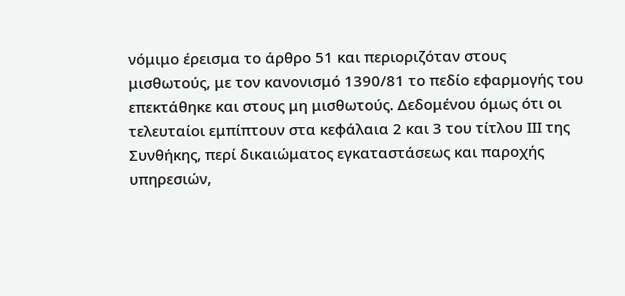νόμιμο έρεισμα το άρθρο 51 και περιοριζόταν στους μισθωτούς, με τον κανονισμό 1390/81 το πεδίο εφαρμογής του επεκτάθηκε και στους μη μισθωτούς. Δεδομένου όμως ότι οι τελευταίοι εμπίπτουν στα κεφάλαια 2 και 3 του τίτλου ΙΙΙ της Συνθήκης, περί δικαιώματος εγκαταστάσεως και παροχής υπηρεσιών,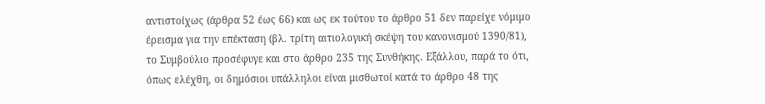αντιστοίχως (άρθρα 52 έως 66) και ως εκ τούτου το άρθρο 51 δεν παρείχε νόμιμο έρεισμα για την επέκταση (βλ. τρίτη αιτιολογική σκέψη του κανονισμού 1390/81), το Συμβούλιο προσέφυγε και στο άρθρο 235 της Συνθήκης. Εξάλλου, παρά το ότι, όπως ελέχθη, οι δημόσιοι υπάλληλοι είναι μισθωτοί κατά το άρθρο 48 της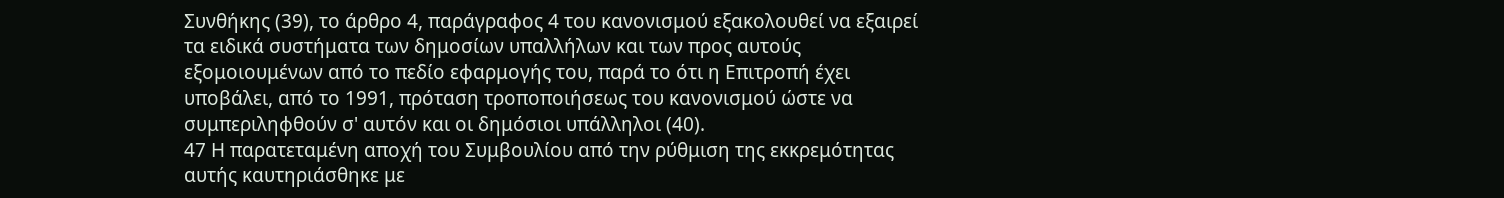Συνθήκης (39), το άρθρο 4, παράγραφος 4 του κανονισμού εξακολουθεί να εξαιρεί τα ειδικά συστήματα των δημοσίων υπαλλήλων και των προς αυτούς εξομοιουμένων από το πεδίο εφαρμογής του, παρά το ότι η Επιτροπή έχει υποβάλει, από το 1991, πρόταση τροποποιήσεως του κανονισμού ώστε να συμπεριληφθούν σ' αυτόν και οι δημόσιοι υπάλληλοι (40).
47 Η παρατεταμένη αποχή του Συμβουλίου από την ρύθμιση της εκκρεμότητας αυτής καυτηριάσθηκε με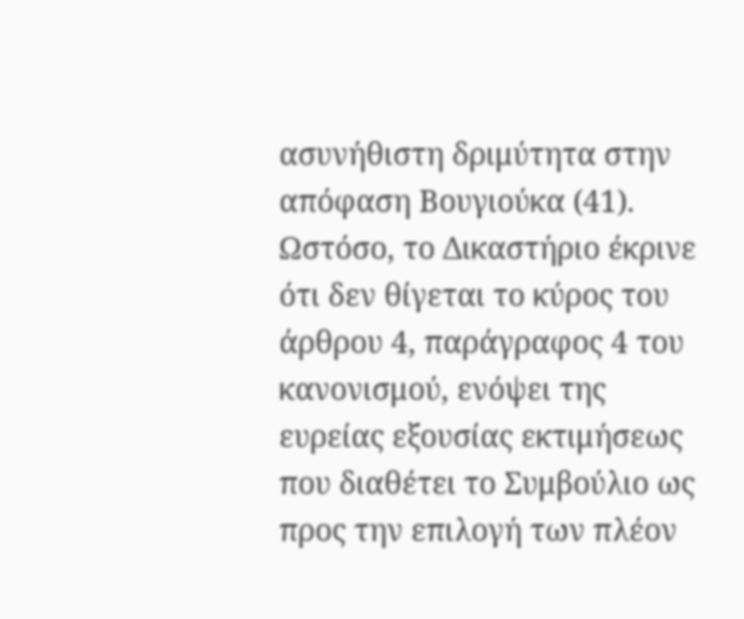ασυνήθιστη δριμύτητα στην απόφαση Βουγιούκα (41). Ωστόσο, το Δικαστήριο έκρινε ότι δεν θίγεται το κύρος του άρθρου 4, παράγραφος 4 του κανονισμού, ενόψει της ευρείας εξουσίας εκτιμήσεως που διαθέτει το Συμβούλιο ως προς την επιλογή των πλέον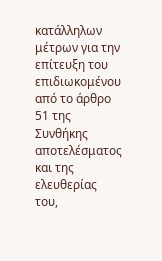κατάλληλων μέτρων για την επίτευξη του επιδιωκομένου από το άρθρο 51 της Συνθήκης αποτελέσματος και της ελευθερίας του,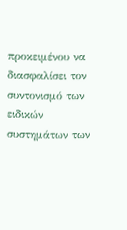προκειμένου να διασφαλίσει τον συντονισμό των ειδικών συστημάτων των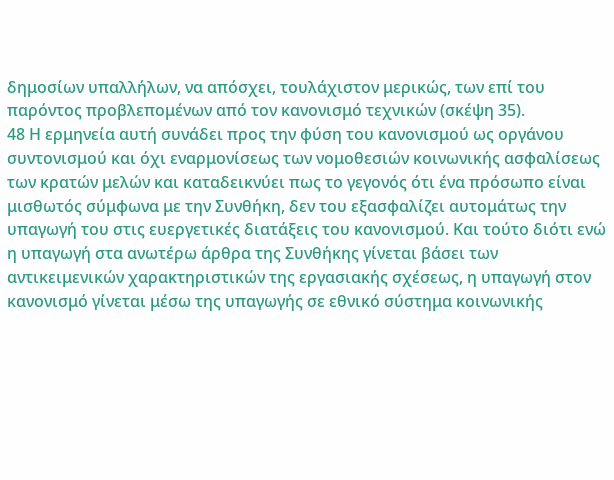δημοσίων υπαλλήλων, να απόσχει, τουλάχιστον μερικώς, των επί του παρόντος προβλεπομένων από τον κανονισμό τεχνικών (σκέψη 35).
48 Η ερμηνεία αυτή συνάδει προς την φύση του κανονισμού ως οργάνου συντονισμού και όχι εναρμονίσεως των νομοθεσιών κοινωνικής ασφαλίσεως των κρατών μελών και καταδεικνύει πως το γεγονός ότι ένα πρόσωπο είναι μισθωτός σύμφωνα με την Συνθήκη, δεν του εξασφαλίζει αυτομάτως την υπαγωγή του στις ευεργετικές διατάξεις του κανονισμού. Και τούτο διότι ενώ η υπαγωγή στα ανωτέρω άρθρα της Συνθήκης γίνεται βάσει των αντικειμενικών χαρακτηριστικών της εργασιακής σχέσεως, η υπαγωγή στον κανονισμό γίνεται μέσω της υπαγωγής σε εθνικό σύστημα κοινωνικής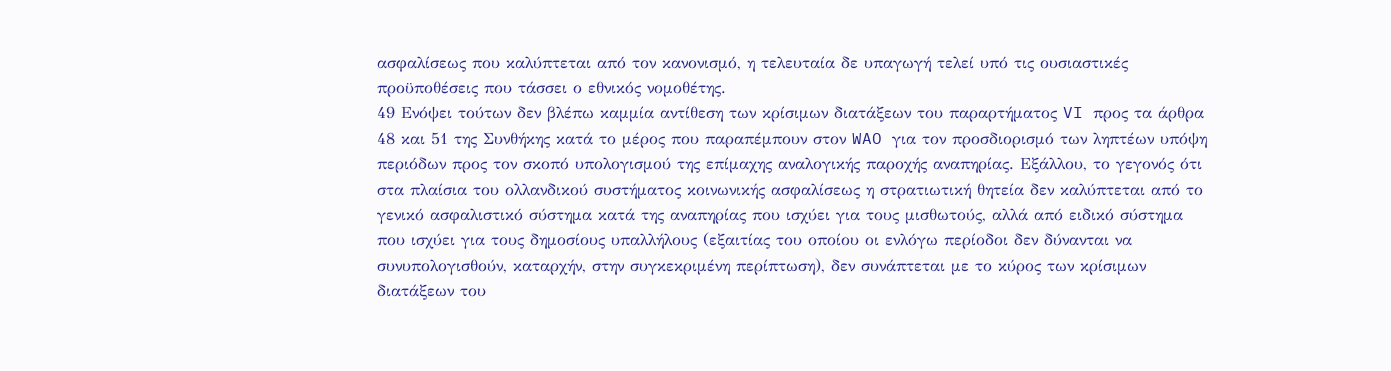ασφαλίσεως που καλύπτεται από τον κανονισμό, η τελευταία δε υπαγωγή τελεί υπό τις ουσιαστικές προϋποθέσεις που τάσσει ο εθνικός νομοθέτης.
49 Ενόψει τούτων δεν βλέπω καμμία αντίθεση των κρίσιμων διατάξεων του παραρτήματος VI προς τα άρθρα 48 και 51 της Συνθήκης κατά το μέρος που παραπέμπουν στον WAO για τον προσδιορισμό των ληπτέων υπόψη περιόδων προς τον σκοπό υπολογισμού της επίμαχης αναλογικής παροχής αναπηρίας. Εξάλλου, το γεγονός ότι στα πλαίσια του ολλανδικού συστήματος κοινωνικής ασφαλίσεως η στρατιωτική θητεία δεν καλύπτεται από το γενικό ασφαλιστικό σύστημα κατά της αναπηρίας που ισχύει για τους μισθωτούς, αλλά από ειδικό σύστημα που ισχύει για τους δημοσίους υπαλλήλους (εξαιτίας του οποίου οι ενλόγω περίοδοι δεν δύνανται να συνυπολογισθούν, καταρχήν, στην συγκεκριμένη περίπτωση), δεν συνάπτεται με το κύρος των κρίσιμων διατάξεων του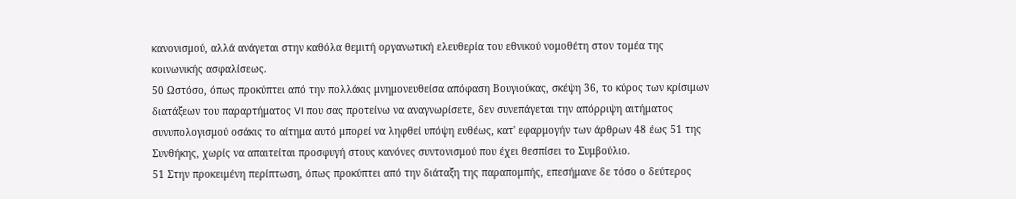κανονισμού, αλλά ανάγεται στην καθόλα θεμιτή οργανωτική ελευθερία του εθνικού νομοθέτη στον τομέα της κοινωνικής ασφαλίσεως.
50 Ωστόσο, όπως προκύπτει από την πολλάκις μνημονευθείσα απόφαση Βουγιούκας, σκέψη 36, το κύρος των κρίσιμων διατάξεων του παραρτήματος VI που σας προτείνω να αναγνωρίσετε, δεν συνεπάγεται την απόρριψη αιτήματος συνυπολογισμού οσάκις το αίτημα αυτό μπορεί να ληφθεί υπόψη ευθέως, κατ' εφαρμογήν των άρθρων 48 έως 51 της Συνθήκης, χωρίς να απαιτείται προσφυγή στους κανόνες συντονισμού που έχει θεσπίσει το Συμβούλιο.
51 Στην προκειμένη περίπτωση, όπως προκύπτει από την διάταξη της παραπομπής, επεσήμανε δε τόσο ο δεύτερος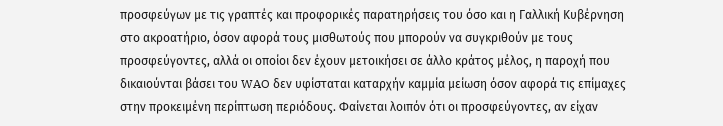προσφεύγων με τις γραπτές και προφορικές παρατηρήσεις του όσο και η Γαλλική Κυβέρνηση στο ακροατήριο, όσον αφορά τους μισθωτούς που μπορούν να συγκριθούν με τους προσφεύγοντες, αλλά οι οποίοι δεν έχουν μετοικήσει σε άλλο κράτος μέλος, η παροχή που δικαιούνται βάσει του WAO δεν υφίσταται καταρχήν καμμία μείωση όσον αφορά τις επίμαχες στην προκειμένη περίπτωση περιόδους. Φαίνεται λοιπόν ότι οι προσφεύγοντες, αν είχαν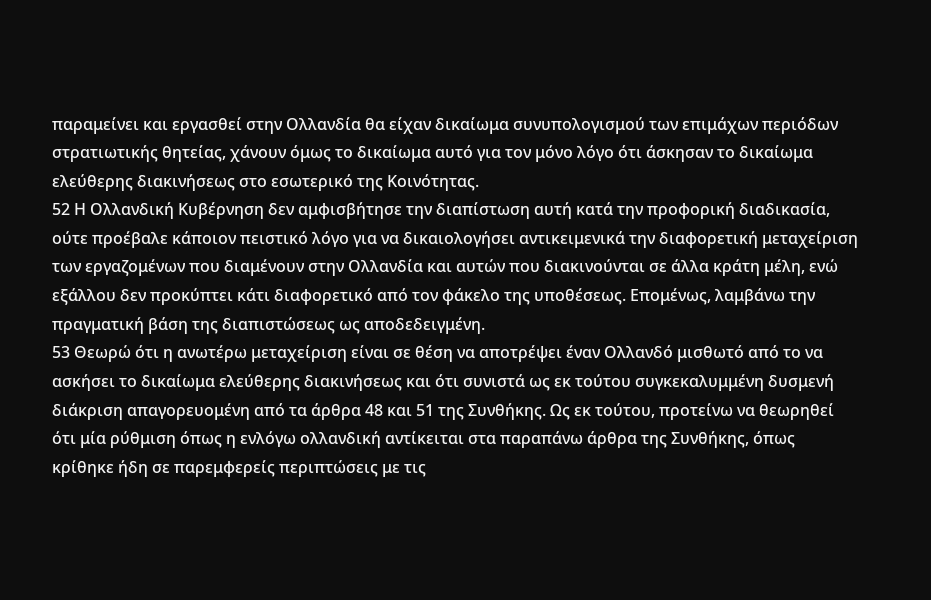παραμείνει και εργασθεί στην Ολλανδία θα είχαν δικαίωμα συνυπολογισμού των επιμάχων περιόδων στρατιωτικής θητείας, χάνουν όμως το δικαίωμα αυτό για τον μόνο λόγο ότι άσκησαν το δικαίωμα ελεύθερης διακινήσεως στο εσωτερικό της Κοινότητας.
52 Η Ολλανδική Κυβέρνηση δεν αμφισβήτησε την διαπίστωση αυτή κατά την προφορική διαδικασία, ούτε προέβαλε κάποιον πειστικό λόγο για να δικαιολογήσει αντικειμενικά την διαφορετική μεταχείριση των εργαζομένων που διαμένουν στην Ολλανδία και αυτών που διακινούνται σε άλλα κράτη μέλη, ενώ εξάλλου δεν προκύπτει κάτι διαφορετικό από τον φάκελο της υποθέσεως. Επομένως, λαμβάνω την πραγματική βάση της διαπιστώσεως ως αποδεδειγμένη.
53 Θεωρώ ότι η ανωτέρω μεταχείριση είναι σε θέση να αποτρέψει έναν Ολλανδό μισθωτό από το να ασκήσει το δικαίωμα ελεύθερης διακινήσεως και ότι συνιστά ως εκ τούτου συγκεκαλυμμένη δυσμενή διάκριση απαγορευομένη από τα άρθρα 48 και 51 της Συνθήκης. Ως εκ τούτου, προτείνω να θεωρηθεί ότι μία ρύθμιση όπως η ενλόγω ολλανδική αντίκειται στα παραπάνω άρθρα της Συνθήκης, όπως κρίθηκε ήδη σε παρεμφερείς περιπτώσεις με τις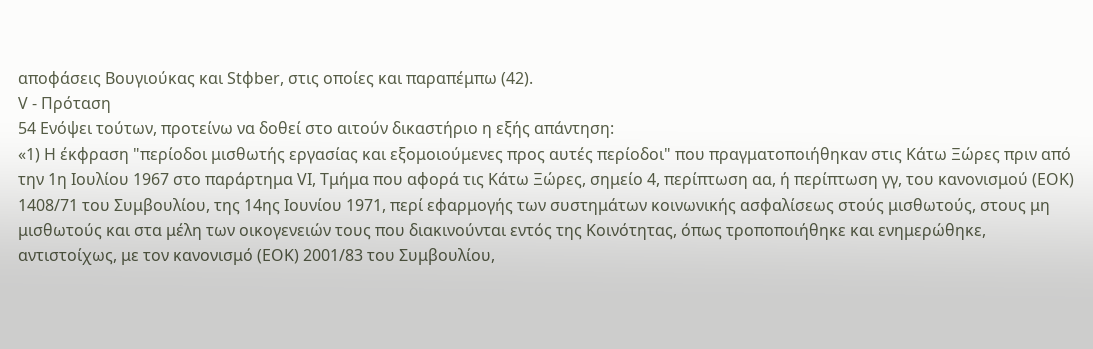αποφάσεις Βουγιούκας και Stφber, στις οποίες και παραπέμπω (42).
V - Πρόταση
54 Ενόψει τούτων, προτείνω να δοθεί στο αιτούν δικαστήριο η εξής απάντηση:
«1) Η έκφραση "περίοδοι μισθωτής εργασίας και εξομοιούμενες προς αυτές περίοδοι" που πραγματοποιήθηκαν στις Κάτω Ξώρες πριν από την 1η Ιουλίου 1967 στο παράρτημα VI, Τμήμα που αφορά τις Κάτω Ξώρες, σημείο 4, περίπτωση αα, ή περίπτωση γγ, του κανονισμού (ΕΟΚ) 1408/71 του Συμβουλίου, της 14ης Ιουνίου 1971, περί εφαρμογής των συστημάτων κοινωνικής ασφαλίσεως στούς μισθωτούς, στους μη μισθωτούς και στα μέλη των οικογενειών τους που διακινούνται εντός της Κοινότητας, όπως τροποποιήθηκε και ενημερώθηκε, αντιστοίχως, με τον κανονισμό (ΕΟΚ) 2001/83 του Συμβουλίου,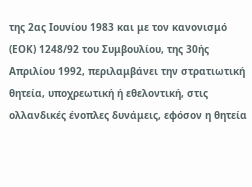της 2ας Ιουνίου 1983 και με τον κανονισμό (ΕΟΚ) 1248/92 του Συμβουλίου, της 30ής Απριλίου 1992, περιλαμβάνει την στρατιωτική θητεία, υποχρεωτική ή εθελοντική, στις ολλανδικές ένοπλες δυνάμεις, εφόσον η θητεία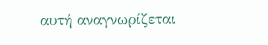αυτή αναγνωρίζεται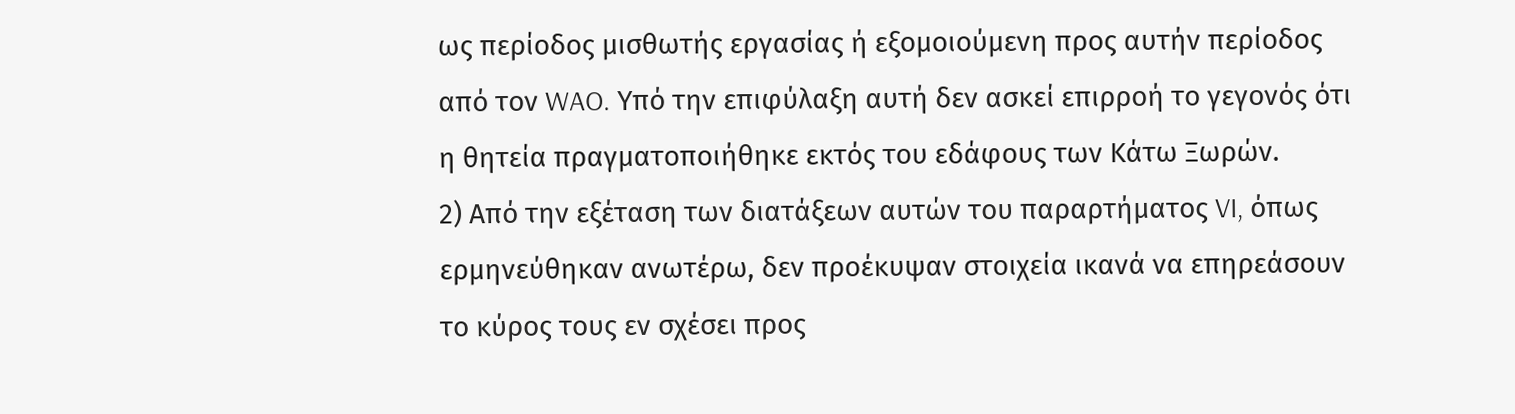ως περίοδος μισθωτής εργασίας ή εξομοιούμενη προς αυτήν περίοδος από τον WAO. Υπό την επιφύλαξη αυτή δεν ασκεί επιρροή το γεγονός ότι η θητεία πραγματοποιήθηκε εκτός του εδάφους των Κάτω Ξωρών.
2) Από την εξέταση των διατάξεων αυτών του παραρτήματος VI, όπως ερμηνεύθηκαν ανωτέρω, δεν προέκυψαν στοιχεία ικανά να επηρεάσουν το κύρος τους εν σχέσει προς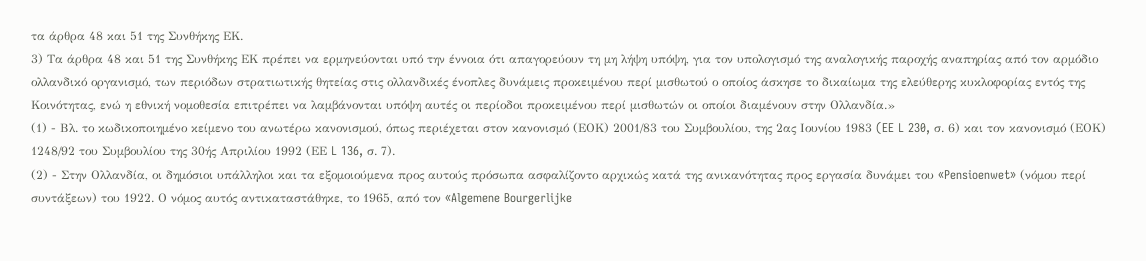τα άρθρα 48 και 51 της Συνθήκης ΕΚ.
3) Τα άρθρα 48 και 51 της Συνθήκης ΕΚ πρέπει να ερμηνεύονται υπό την έννοια ότι απαγορεύουν τη μη λήψη υπόψη, για τον υπολογισμό της αναλογικής παροχής αναπηρίας από τον αρμόδιο ολλανδικό οργανισμό, των περιόδων στρατιωτικής θητείας στις ολλανδικές ένοπλες δυνάμεις προκειμένου περί μισθωτού ο οποίος άσκησε το δικαίωμα της ελεύθερης κυκλοφορίας εντός της Κοινότητας, ενώ η εθνική νομοθεσία επιτρέπει να λαμβάνονται υπόψη αυτές οι περίοδοι προκειμένου περί μισθωτών οι οποίοι διαμένουν στην Ολλανδία.»
(1) - Βλ. το κωδικοποιημένο κείμενο του ανωτέρω κανονισμού, όπως περιέχεται στον κανονισμό (ΕΟΚ) 2001/83 του Συμβουλίου, της 2ας Ιουνίου 1983 (EE L 230, σ. 6) και τον κανονισμό (ΕΟΚ) 1248/92 του Συμβουλίου της 30ής Απριλίου 1992 (ΕΕ L 136, σ. 7).
(2) - Στην Ολλανδία, οι δημόσιοι υπάλληλοι και τα εξομοιούμενα προς αυτούς πρόσωπα ασφαλίζοντο αρχικώς κατά της ανικανότητας προς εργασία δυνάμει του «Pensioenwet» (νόμου περί συντάξεων) του 1922. Ο νόμος αυτός αντικαταστάθηκε, το 1965, από τον «Algemene Bourgerlijke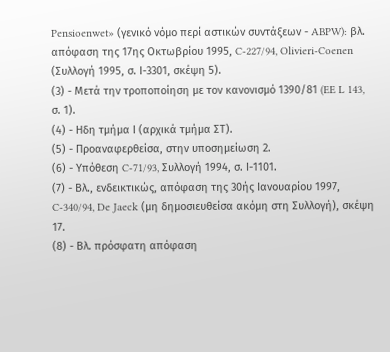Pensioenwet» (γενικό νόμο περί αστικών συντάξεων - ABPW): βλ. απόφαση της 17ης Οκτωβρίου 1995, C-227/94, Olivieri-Coenen (Συλλογή 1995, σ. Ι-3301, σκέψη 5).
(3) - Μετά την τροποποίηση με τον κανονισμό 1390/81 (EE L 143, σ. 1).
(4) - Ηδη τμήμα Ι (αρχικά τμήμα ΣΤ).
(5) - Προαναφερθείσα, στην υποσημείωση 2.
(6) - Υπόθεση C-71/93, Συλλογή 1994, σ. Ι-1101.
(7) - Βλ., ενδεικτικώς, απόφαση της 30ής Ιανουαρίου 1997, C-340/94, De Jaeck (μη δημοσιευθείσα ακόμη στη Συλλογή), σκέψη 17.
(8) - Βλ. πρόσφατη απόφαση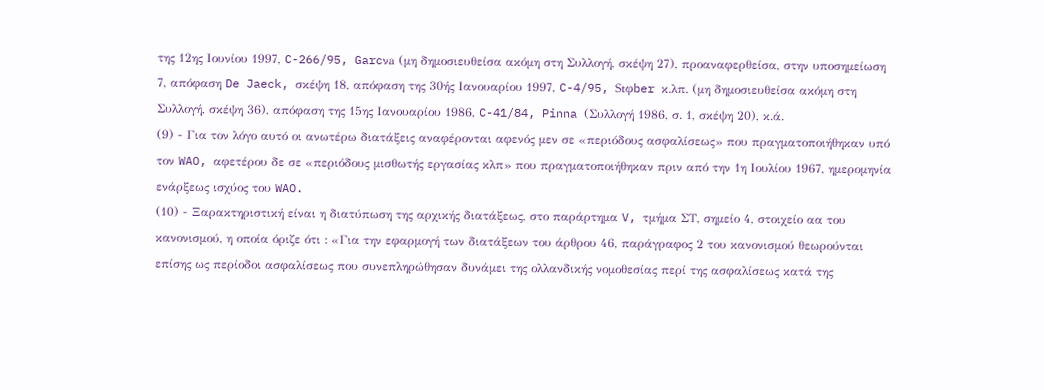της 12ης Ιουνίου 1997, C-266/95, Garcνa (μη δημοσιευθείσα ακόμη στη Συλλογή, σκέψη 27), προαναφερθείσα, στην υποσημείωση 7, απόφαση De Jaeck, σκέψη 18, απόφαση της 30ής Ιανουαρίου 1997, C-4/95, Stφber κ.λπ. (μη δημοσιευθείσα ακόμη στη Συλλογή, σκέψη 36), απόφαση της 15ης Ιανουαρίου 1986, C-41/84, Pinna (Συλλογή 1986, σ. 1, σκέψη 20), κ.ά.
(9) - Για τον λόγο αυτό οι ανωτέρω διατάξεις αναφέρονται αφενός μεν σε «περιόδους ασφαλίσεως» που πραγματοποιήθηκαν υπό τον WAO, αφετέρου δε σε «περιόδους μισθωτής εργασίας κλπ» που πραγματοποιήθηκαν πριν από την 1η Ιουλίου 1967, ημερομηνία ενάρξεως ισχύος του WAO.
(10) - Ξαρακτηριστική είναι η διατύπωση της αρχικής διατάξεως, στο παράρτημα V, τμήμα ΣΤ, σημείο 4, στοιχείο αα του κανονισμού, η οποία όριζε ότι : «Για την εφαρμογή των διατάξεων του άρθρου 46, παράγραφος 2 του κανονισμού θεωρούνται επίσης ως περίοδοι ασφαλίσεως που συνεπληρώθησαν δυνάμει της ολλανδικής νομοθεσίας περί της ασφαλίσεως κατά της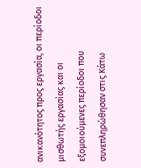ανικανότητος προς εργασία, οι περίοδοι μισθωτής εργασίας και οι εξομοιούμενες περίοδοι που συνεπληρώθησαν στις Κάτω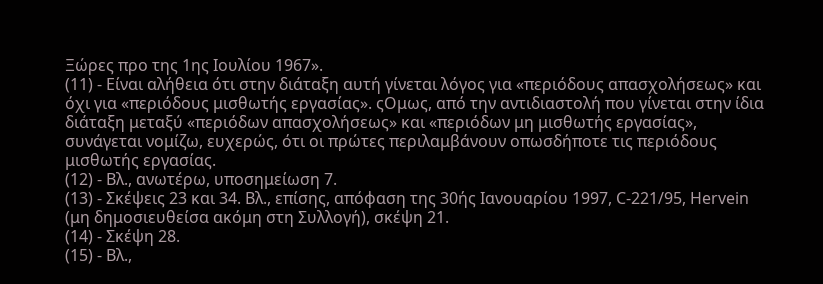Ξώρες προ της 1ης Ιουλίου 1967».
(11) - Είναι αλήθεια ότι στην διάταξη αυτή γίνεται λόγος για «περιόδους απασχολήσεως» και όχι για «περιόδους μισθωτής εργασίας». ςΟμως, από την αντιδιαστολή που γίνεται στην ίδια διάταξη μεταξύ «περιόδων απασχολήσεως» και «περιόδων μη μισθωτής εργασίας», συνάγεται νομίζω, ευχερώς, ότι οι πρώτες περιλαμβάνουν οπωσδήποτε τις περιόδους μισθωτής εργασίας.
(12) - Βλ., ανωτέρω, υποσημείωση 7.
(13) - Σκέψεις 23 και 34. Βλ., επίσης, απόφαση της 30ής Ιανουαρίου 1997, C-221/95, Hervein (μη δημοσιευθείσα ακόμη στη Συλλογή), σκέψη 21.
(14) - Σκέψη 28.
(15) - Βλ.,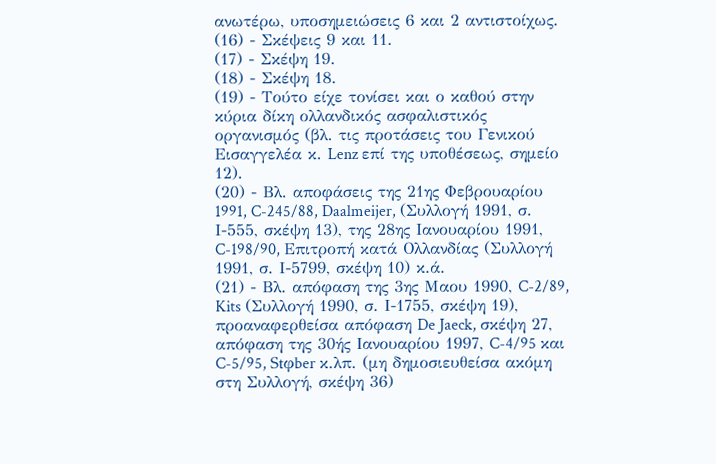ανωτέρω, υποσημειώσεις 6 και 2 αντιστοίχως.
(16) - Σκέψεις 9 και 11.
(17) - Σκέψη 19.
(18) - Σκέψη 18.
(19) - Τούτο είχε τονίσει και ο καθού στην κύρια δίκη ολλανδικός ασφαλιστικός οργανισμός (βλ. τις προτάσεις του Γενικού Εισαγγελέα κ. Lenz επί της υποθέσεως, σημείο 12).
(20) - Βλ. αποφάσεις της 21ης Φεβρουαρίου 1991, C-245/88, Daalmeijer, (Συλλογή 1991, σ. Ι-555, σκέψη 13), της 28ης Ιανουαρίου 1991, C-198/90, Επιτροπή κατά Ολλανδίας (Συλλογή 1991, σ. Ι-5799, σκέψη 10) κ.ά.
(21) - Βλ. απόφαση της 3ης Μαου 1990, C-2/89, Kits (Συλλογή 1990, σ. Ι-1755, σκέψη 19), προαναφερθείσα απόφαση De Jaeck, σκέψη 27, απόφαση της 30ής Ιανουαρίου 1997, C-4/95 και C-5/95, Stφber κ.λπ. (μη δημοσιευθείσα ακόμη στη Συλλογή, σκέψη 36)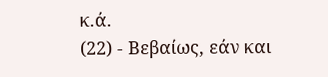κ.ά.
(22) - Βεβαίως, εάν και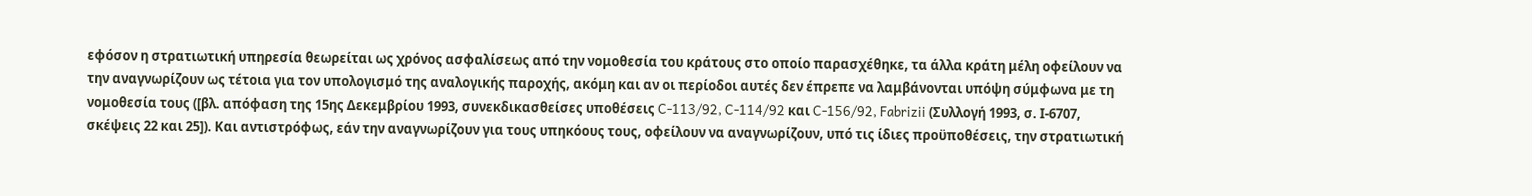εφόσον η στρατιωτική υπηρεσία θεωρείται ως χρόνος ασφαλίσεως από την νομοθεσία του κράτους στο οποίο παρασχέθηκε, τα άλλα κράτη μέλη οφείλουν να την αναγνωρίζουν ως τέτοια για τον υπολογισμό της αναλογικής παροχής, ακόμη και αν οι περίοδοι αυτές δεν έπρεπε να λαμβάνονται υπόψη σύμφωνα με τη νομοθεσία τους ([βλ. απόφαση της 15ης Δεκεμβρίου 1993, συνεκδικασθείσες υποθέσεις C-113/92, C-114/92 και C-156/92, Fabrizii (Συλλογή 1993, σ. Ι-6707, σκέψεις 22 και 25]). Και αντιστρόφως, εάν την αναγνωρίζουν για τους υπηκόους τους, οφείλουν να αναγνωρίζουν, υπό τις ίδιες προϋποθέσεις, την στρατιωτική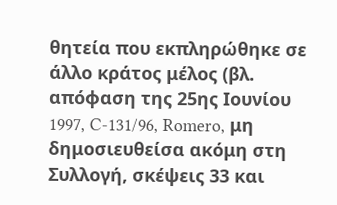θητεία που εκπληρώθηκε σε άλλο κράτος μέλος (βλ. απόφαση της 25ης Ιουνίου 1997, C-131/96, Romero, μη δημοσιευθείσα ακόμη στη Συλλογή, σκέψεις 33 και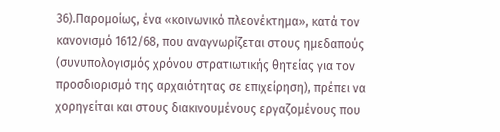36).Παρομοίως, ένα «κοινωνικό πλεονέκτημα», κατά τον κανονισμό 1612/68, που αναγνωρίζεται στους ημεδαπούς (συνυπολογισμός χρόνου στρατιωτικής θητείας για τον προσδιορισμό της αρχαιότητας σε επιχείρηση), πρέπει να χορηγείται και στους διακινουμένους εργαζομένους που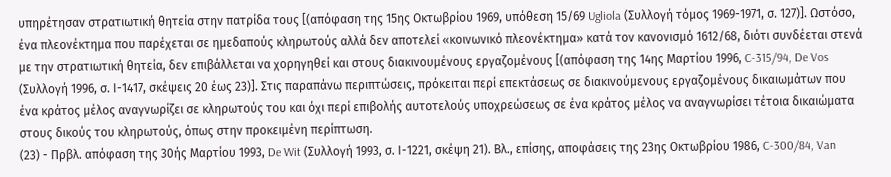υπηρέτησαν στρατιωτική θητεία στην πατρίδα τους [(απόφαση της 15ης Οκτωβρίου 1969, υπόθεση 15/69 Ugliola (Συλλογή τόμος 1969-1971, σ. 127)]. Ωστόσο, ένα πλεονέκτημα που παρέχεται σε ημεδαπούς κληρωτούς αλλά δεν αποτελεί «κοινωνικό πλεονέκτημα» κατά τον κανονισμό 1612/68, διότι συνδέεται στενά με την στρατιωτική θητεία, δεν επιβάλλεται να χορηγηθεί και στους διακινουμένους εργαζομένους [(απόφαση της 14ης Μαρτίου 1996, C-315/94, De Vos (Συλλογή 1996, σ. Ι-1417, σκέψεις 20 έως 23)]. Στις παραπάνω περιπτώσεις, πρόκειται περί επεκτάσεως σε διακινούμενους εργαζομένους δικαιωμάτων που ένα κράτος μέλος αναγνωρίζει σε κληρωτούς του και όχι περί επιβολής αυτοτελούς υποχρεώσεως σε ένα κράτος μέλος να αναγνωρίσει τέτοια δικαιώματα στους δικούς του κληρωτούς, όπως στην προκειμένη περίπτωση.
(23) - Πρβλ. απόφαση της 30ής Μαρτίου 1993, De Wit (Συλλογή 1993, σ. Ι-1221, σκέψη 21). Βλ., επίσης, αποφάσεις της 23ης Οκτωβρίου 1986, C-300/84, Van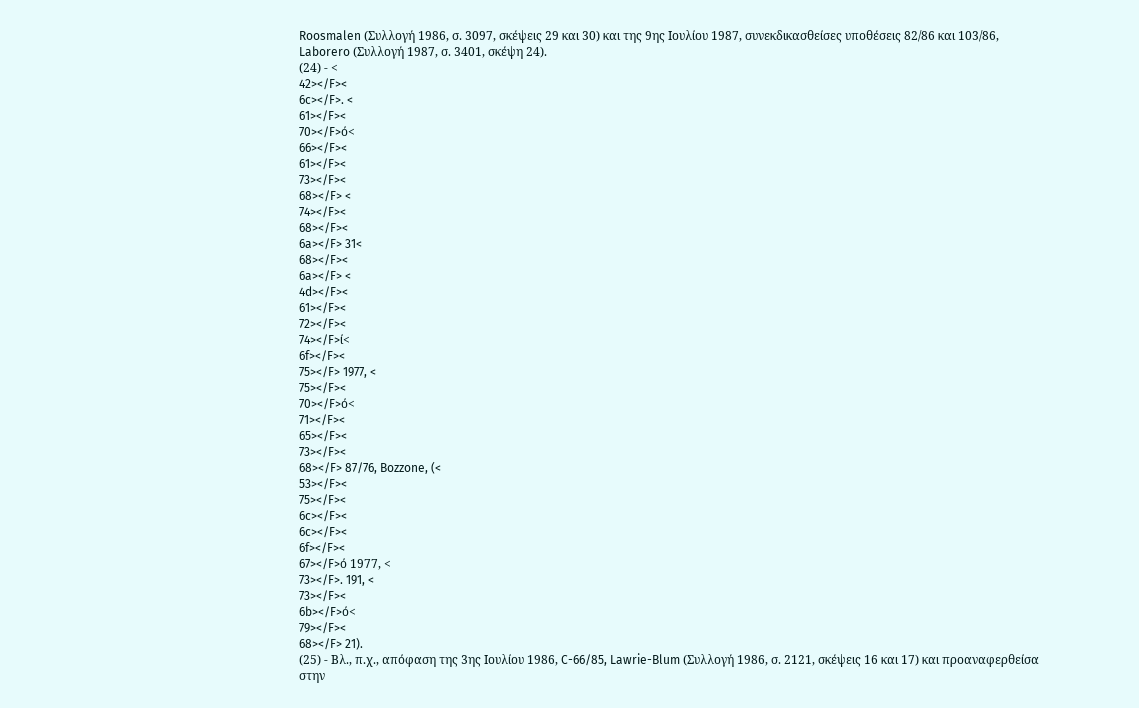Roosmalen (Συλλογή 1986, σ. 3097, σκέψεις 29 και 30) και της 9ης Ιουλίου 1987, συνεκδικασθείσες υποθέσεις 82/86 και 103/86, Laborero (Συλλογή 1987, σ. 3401, σκέψη 24).
(24) - <
42></F><
6c></F>. <
61></F><
70></F>ό<
66></F><
61></F><
73></F><
68></F> <
74></F><
68></F><
6a></F> 31<
68></F><
6a></F> <
4d></F><
61></F><
72></F><
74></F>ί<
6f></F><
75></F> 1977, <
75></F><
70></F>ό<
71></F><
65></F><
73></F><
68></F> 87/76, Bozzone, (<
53></F><
75></F><
6c></F><
6c></F><
6f></F><
67></F>ό 1977, <
73></F>. 191, <
73></F><
6b></F>ό<
79></F><
68></F> 21).
(25) - Βλ., π.χ., απόφαση της 3ης Ιουλίου 1986, C-66/85, Lawrie-Blum (Συλλογή 1986, σ. 2121, σκέψεις 16 και 17) και προαναφερθείσα στην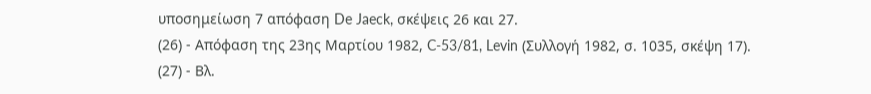υποσημείωση 7 απόφαση De Jaeck, σκέψεις 26 και 27.
(26) - Απόφαση της 23ης Μαρτίου 1982, C-53/81, Levin (Συλλογή 1982, σ. 1035, σκέψη 17).
(27) - Βλ.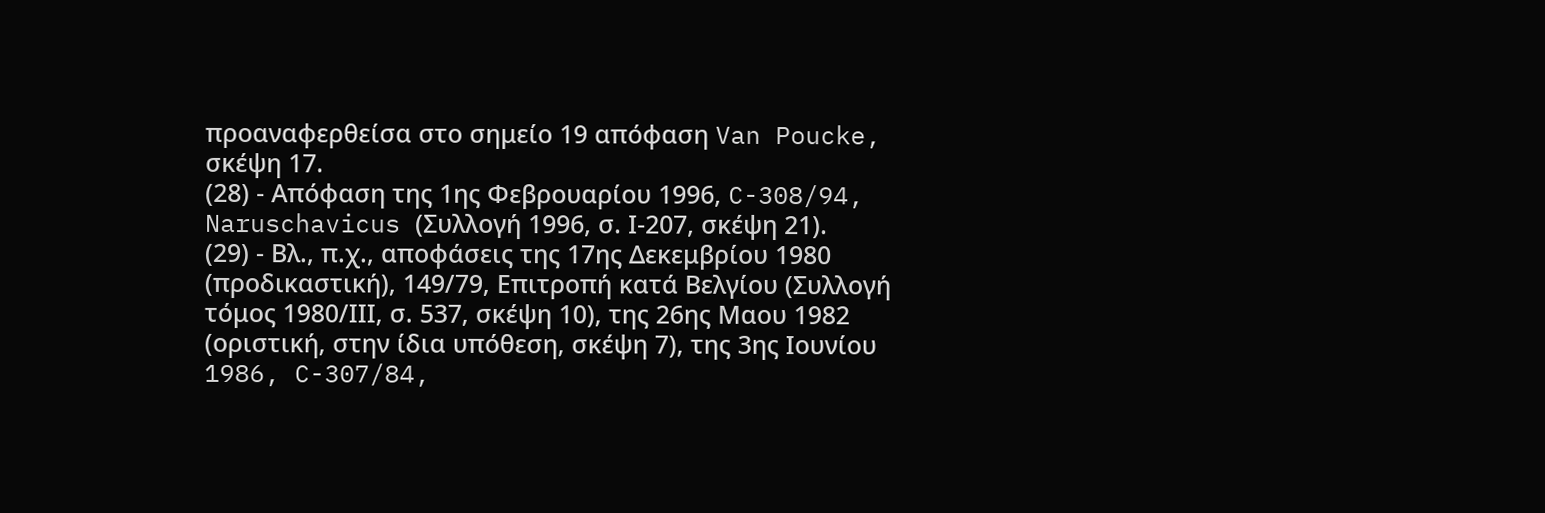προαναφερθείσα στο σημείο 19 απόφαση Van Poucke, σκέψη 17.
(28) - Απόφαση της 1ης Φεβρουαρίου 1996, C-308/94, Naruschavicus (Συλλογή 1996, σ. Ι-207, σκέψη 21).
(29) - Βλ., π.χ., αποφάσεις της 17ης Δεκεμβρίου 1980 (προδικαστική), 149/79, Επιτροπή κατά Βελγίου (Συλλογή τόμος 1980/ΙΙΙ, σ. 537, σκέψη 10), της 26ης Μαου 1982 (οριστική, στην ίδια υπόθεση, σκέψη 7), της 3ης Ιουνίου 1986, C-307/84,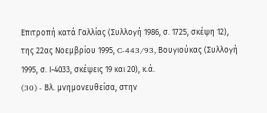Επιτροπή κατά Γαλλίας (Συλλογή 1986, σ. 1725, σκέψη 12), της 22ας Νοεμβρίου 1995, C-443/93, Βουγιούκας (Συλλογή 1995, σ. Ι-4033, σκέψεις 19 και 20), κ.ά.
(30) - Bλ. μνημονευθείσα, στην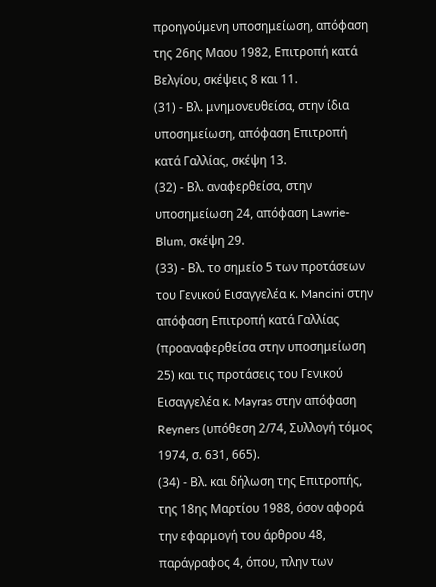προηγούμενη υποσημείωση, απόφαση της 26ης Μαου 1982, Επιτροπή κατά Βελγίου, σκέψεις 8 και 11.
(31) - Βλ. μνημονευθείσα, στην ίδια υποσημείωση, απόφαση Επιτροπή κατά Γαλλίας, σκέψη 13.
(32) - Βλ. αναφερθείσα, στην υποσημείωση 24, απόφαση Lawrie-Blum, σκέψη 29.
(33) - Βλ. το σημείο 5 των προτάσεων του Γενικού Εισαγγελέα κ. Mancini στην απόφαση Επιτροπή κατά Γαλλίας (προαναφερθείσα στην υποσημείωση 25) και τις προτάσεις του Γενικού Εισαγγελέα κ. Mayras στην απόφαση Reyners (υπόθεση 2/74, Συλλογή τόμος 1974, σ. 631, 665).
(34) - Βλ. και δήλωση της Επιτροπής, της 18ης Μαρτίου 1988, όσον αφορά την εφαρμογή του άρθρου 48, παράγραφος 4, όπου, πλην των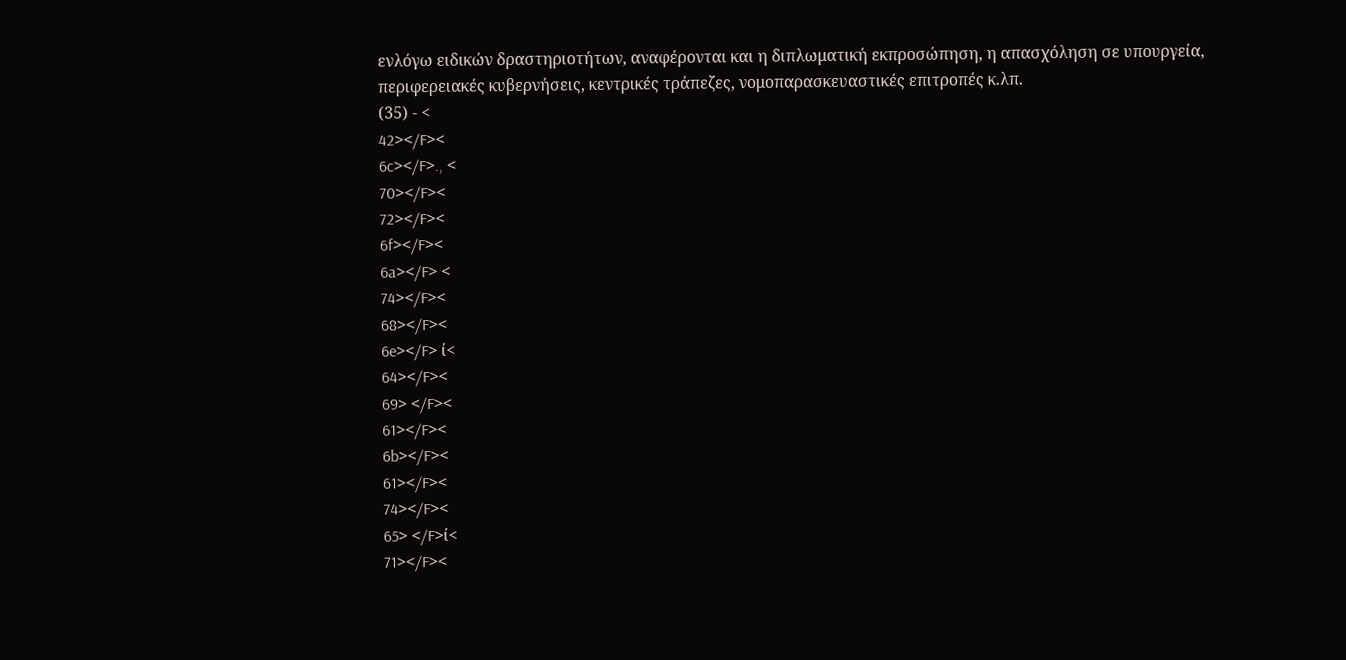ενλόγω ειδικών δραστηριοτήτων, αναφέρονται και η διπλωματική εκπροσώπηση, η απασχόληση σε υπουργεία, περιφερειακές κυβερνήσεις, κεντρικές τράπεζες, νομοπαρασκευαστικές επιτροπές κ.λπ.
(35) - <
42></F><
6c></F>., <
70></F><
72></F><
6f></F><
6a></F> <
74></F><
68></F><
6e></F> ί<
64></F><
69> </F><
61></F><
6b></F><
61></F><
74></F><
65> </F>ί<
71></F><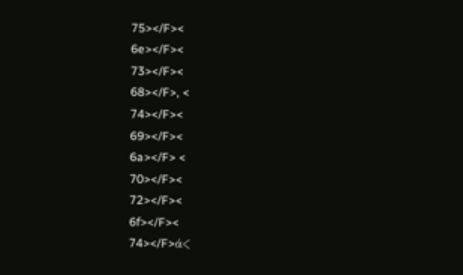75></F><
6e></F><
73></F><
68></F>, <
74></F><
69></F><
6a></F> <
70></F><
72></F><
6f></F><
74></F>ά<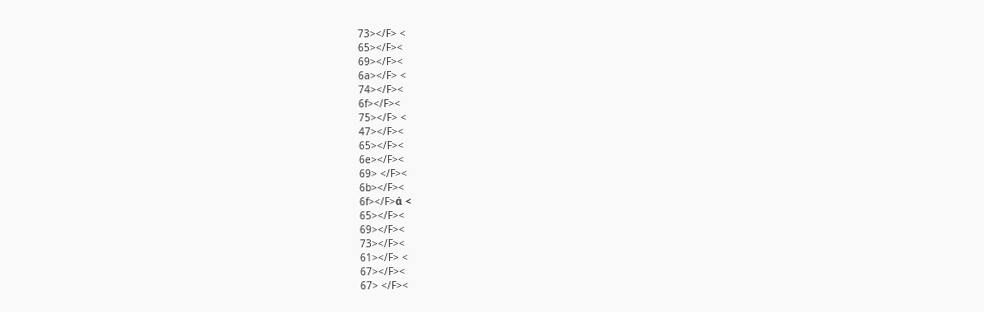73></F> <
65></F><
69></F><
6a></F> <
74></F><
6f></F><
75></F> <
47></F><
65></F><
6e></F><
69> </F><
6b></F><
6f></F>ά <
65></F><
69></F><
73></F><
61></F> <
67></F><
67> </F><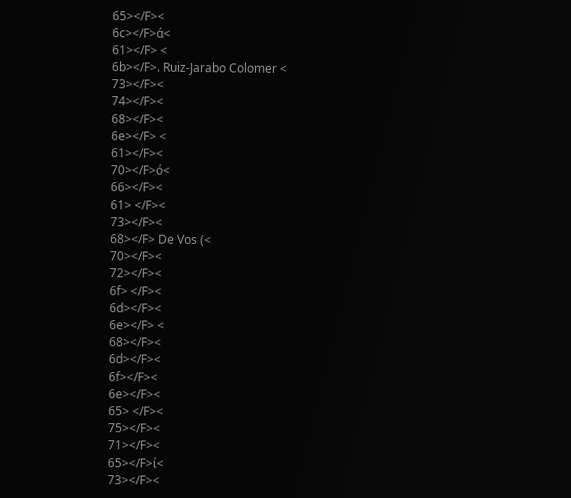65></F><
6c></F>ά<
61></F> <
6b></F>. Ruiz-Jarabo Colomer <
73></F><
74></F><
68></F><
6e></F> <
61></F><
70></F>ό<
66></F><
61> </F><
73></F><
68></F> De Vos (<
70></F><
72></F><
6f> </F><
6d></F><
6e></F> <
68></F><
6d></F><
6f></F><
6e></F><
65> </F><
75></F><
71></F><
65></F>ί<
73></F><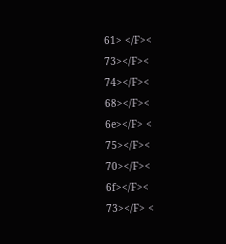61> </F><
73></F><
74></F><
68></F><
6e></F> <
75></F><
70></F><
6f></F><
73></F> <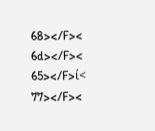68></F><
6d></F><
65></F>ί<
77></F><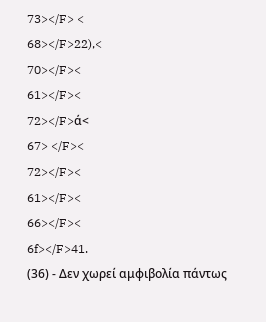73></F> <
68></F>22),<
70></F><
61></F><
72></F>ά<
67> </F><
72></F><
61></F><
66></F><
6f></F>41.
(36) - Δεν χωρεί αμφιβολία πάντως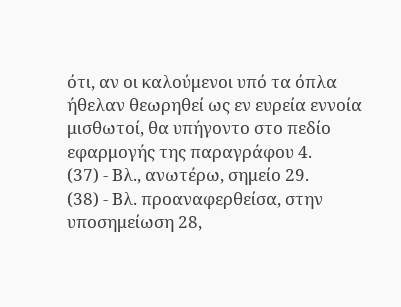ότι, αν οι καλούμενοι υπό τα όπλα ήθελαν θεωρηθεί ως εν ευρεία εννοία μισθωτοί, θα υπήγοντο στο πεδίο εφαρμογής της παραγράφου 4.
(37) - Βλ., ανωτέρω, σημείο 29.
(38) - Βλ. προαναφερθείσα, στην υποσημείωση 28,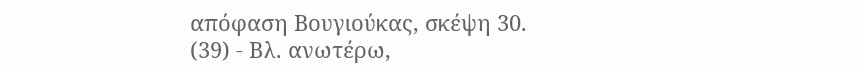απόφαση Βουγιούκας, σκέψη 30.
(39) - Βλ. ανωτέρω,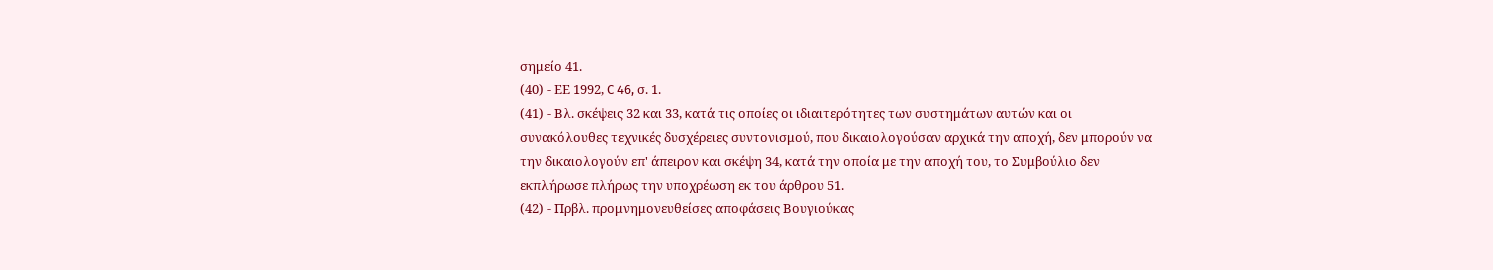σημείο 41.
(40) - ΕΕ 1992, C 46, σ. 1.
(41) - Βλ. σκέψεις 32 και 33, κατά τις οποίες οι ιδιαιτερότητες των συστημάτων αυτών και οι συνακόλουθες τεχνικές δυσχέρειες συντονισμού, που δικαιολογούσαν αρχικά την αποχή, δεν μπορούν να την δικαιολογούν επ' άπειρον και σκέψη 34, κατά την οποία με την αποχή του, το Συμβούλιο δεν εκπλήρωσε πλήρως την υποχρέωση εκ του άρθρου 51.
(42) - Πρβλ. προμνημονευθείσες αποφάσεις Βουγιούκας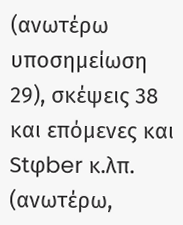(ανωτέρω υποσημείωση 29), σκέψεις 38 και επόμενες και Stφber κ.λπ. (ανωτέρω,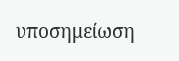υποσημείωση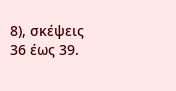8), σκέψεις 36 έως 39.